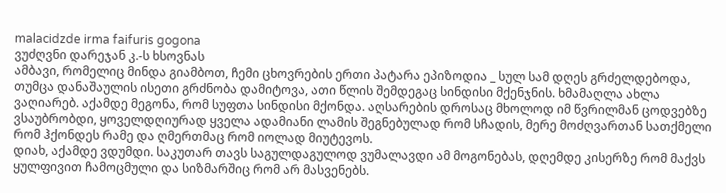malacidzde irma faifuris gogona
ვუძღვნი დარეჯან კ.-ს ხსოვნას
ამბავი, რომელიც მინდა გიამბოთ, ჩემი ცხოვრების ერთი პატარა ეპიზოდია _ სულ სამ დღეს გრძელდებოდა, თუმცა დანაშაულის ისეთი გრძნობა დამიტოვა, ათი წლის შემდეგაც სინდისი მქენჯნის. ხმამაღლა ახლა ვაღიარებ. აქამდე მეგონა, რომ სუფთა სინდისი მქონდა. აღსარების დროსაც მხოლოდ იმ წვრილმან ცოდვებზე ვსაუბრობდი, ყოველდღიურად ყველა ადამიანი ლამის შეგნებულად რომ სჩადის, მერე მოძღვართან სათქმელი რომ ჰქონდეს რამე და ღმერთმაც რომ იოლად მიუტევოს.
დიახ, აქამდე ვდუმდი. საკუთარ თავს საგულდაგულოდ ვუმალავდი ამ მოგონებას, დღემდე კისერზე რომ მაქვს ყულფივით ჩამოცმული და სიზმარშიც რომ არ მასვენებს.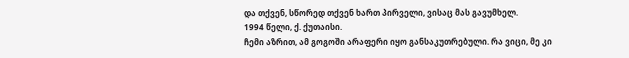და თქვენ, სწორედ თქვენ ხართ პირველი, ვისაც მას გავუმხელ.
1994 წელი, ქ. ქუთაისი.
ჩემი აზრით, ამ გოგოში არაფერი იყო განსაკუთრებული. რა ვიცი, მე კი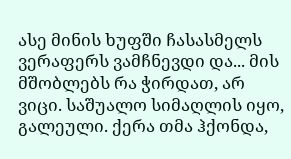ასე მინის ხუფში ჩასასმელს ვერაფერს ვამჩნევდი და... მის მშობლებს რა ჭირდათ, არ ვიცი. საშუალო სიმაღლის იყო, გალეული. ქერა თმა ჰქონდა,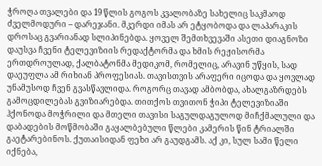ჭროღა თვალები და 19 წლის გოგოს კვალობაზე სახელიც საკმაოდ ძველმოდური – დარეჯანი. მკერდი იმას არ ეტყობოდა და ლაპარაკის დროსაც გვარიანად სლიპინებდა. ყოველ შემთხვევაში ასეთი დიაგნოზი დაუსვა ჩვენი ტელევიზიის რედაქტორმა და ხმის რეჟისორმა ერთდროულად, ქალბატონმა მედიკომ, რომელიც, არავინ უწყის, სად დაეუფლა ამ რიხიან პროფესიას. თავისთვის არაფერი იცოდა და ყოვლად უნამუსოდ ჩვენ გვასწავლიდა. როგორც თავად ამბობდა, ახალგაზრდებს გამოცდილებას გვიზიარებდა. თითქოს თვითონ ჭიპი ტელევიზიაში ჰქონოდა მოჭრილი და მთელი თავისი საგულდაგულოდ მიჩქმალული და დაბადების მოწმობაში გაყალბებული წლები კამერის წინ ტრიალში გაეტარებინოს. ქუთაისიდან ფეხი არ გაუდგამს. აქ კი, სულ სამი წელი იქნება,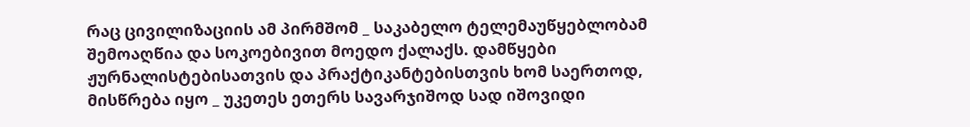რაც ცივილიზაციის ამ პირმშომ _ საკაბელო ტელემაუწყებლობამ შემოაღწია და სოკოებივით მოედო ქალაქს. დამწყები ჟურნალისტებისათვის და პრაქტიკანტებისთვის ხომ საერთოდ, მისწრება იყო _ უკეთეს ეთერს სავარჯიშოდ სად იშოვიდი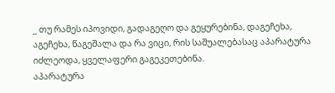_ თუ რამეს იპოვიდი, გადაგეღო და გეყურებინა, დაგეჩეხა, აგეჩეხა, წაგეშალა და რა ვიცი, რის საშუალებასაც აპარატურა იძლეოდა, ყველაფერი გაგეკეთებინა.
აპარატურა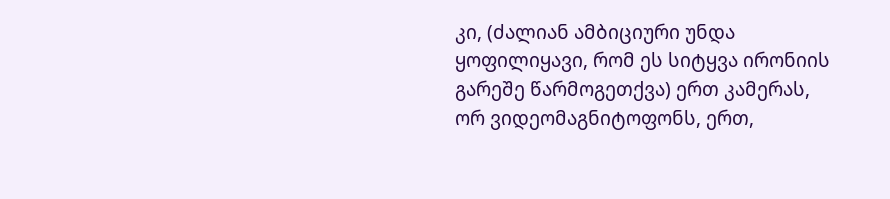კი, (ძალიან ამბიციური უნდა ყოფილიყავი, რომ ეს სიტყვა ირონიის გარეშე წარმოგეთქვა) ერთ კამერას, ორ ვიდეომაგნიტოფონს, ერთ,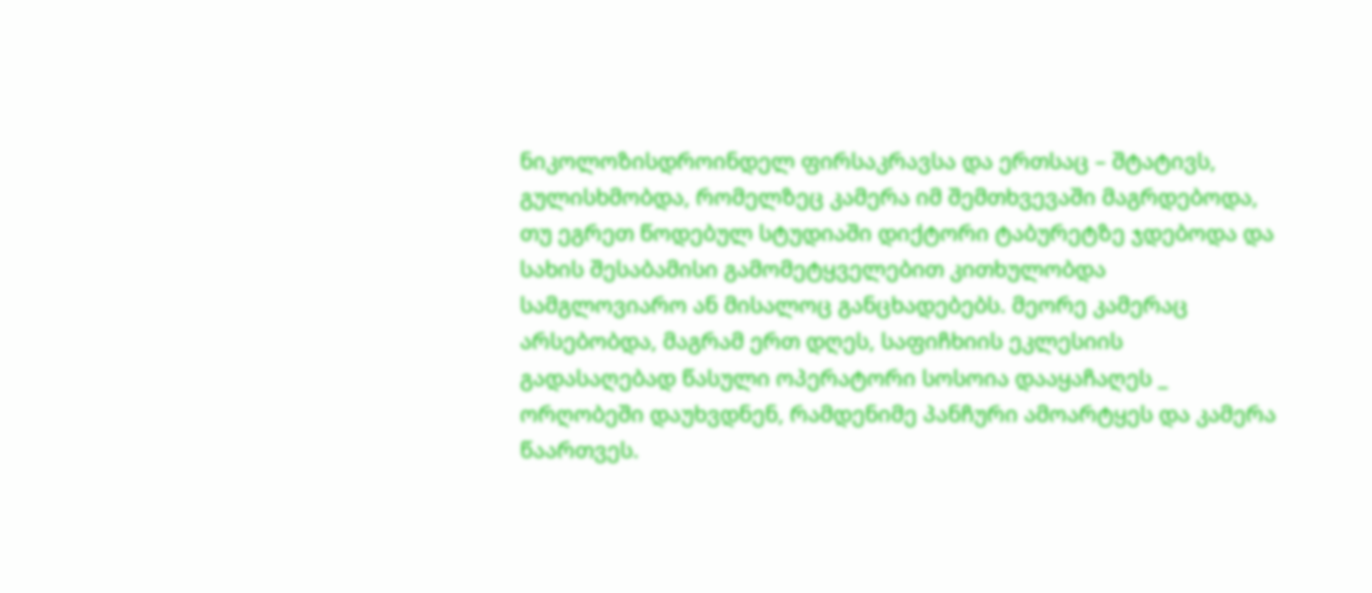ნიკოლოზისდროინდელ ფირსაკრავსა და ერთსაც – შტატივს, გულისხმობდა, რომელზეც კამერა იმ შემთხვევაში მაგრდებოდა, თუ ეგრეთ წოდებულ სტუდიაში დიქტორი ტაბურეტზე ჯდებოდა და სახის შესაბამისი გამომეტყველებით კითხულობდა სამგლოვიარო ან მისალოც განცხადებებს. მეორე კამერაც არსებობდა, მაგრამ ერთ დღეს, საფიჩხიის ეკლესიის გადასაღებად წასული ოპერატორი სოსოია დააყაჩაღეს _ ორღობეში დაუხვდნენ, რამდენიმე პანჩური ამოარტყეს და კამერა წაართვეს.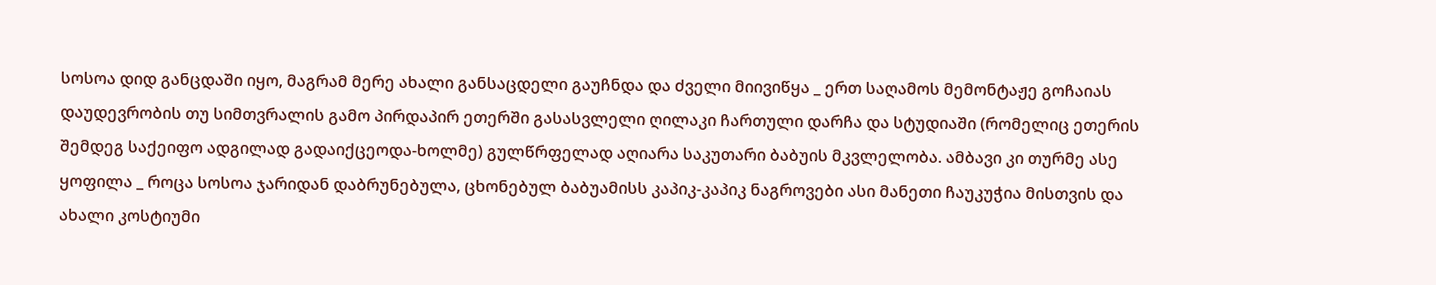სოსოა დიდ განცდაში იყო, მაგრამ მერე ახალი განსაცდელი გაუჩნდა და ძველი მიივიწყა _ ერთ საღამოს მემონტაჟე გოჩაიას დაუდევრობის თუ სიმთვრალის გამო პირდაპირ ეთერში გასასვლელი ღილაკი ჩართული დარჩა და სტუდიაში (რომელიც ეთერის შემდეგ საქეიფო ადგილად გადაიქცეოდა-ხოლმე) გულწრფელად აღიარა საკუთარი ბაბუის მკვლელობა. ამბავი კი თურმე ასე ყოფილა _ როცა სოსოა ჯარიდან დაბრუნებულა, ცხონებულ ბაბუამისს კაპიკ-კაპიკ ნაგროვები ასი მანეთი ჩაუკუჭია მისთვის და ახალი კოსტიუმი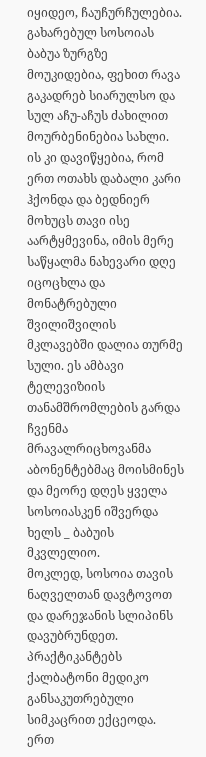იყიდეო, ჩაუჩურჩულებია. გახარებულ სოსოიას ბაბუა ზურგზე მოუკიდებია, ფეხით რავა გაკადრებ სიარულსო და სულ აჩუ-აჩუს ძახილით მოურბენინებია სახლი. ის კი დავიწყებია, რომ ერთ ოთახს დაბალი კარი ჰქონდა და ბედნიერ მოხუცს თავი ისე აარტყმევინა, იმის მერე საწყალმა ნახევარი დღე იცოცხლა და მონატრებული შვილიშვილის მკლავებში დალია თურმე სული. ეს ამბავი ტელევიზიის თანამშრომლების გარდა ჩვენმა მრავალრიცხოვანმა აბონენტებმაც მოისმინეს და მეორე დღეს ყველა სოსოიასკენ იშვერდა ხელს _ ბაბუის მკვლელიო.
მოკლედ, სოსოია თავის ნაღველთან დავტოვოთ და დარეჯანის სლიპინს დავუბრუნდეთ. პრაქტიკანტებს ქალბატონი მედიკო განსაკუთრებული სიმკაცრით ექცეოდა. ერთ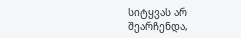სიტყვას არ შეარჩენდა,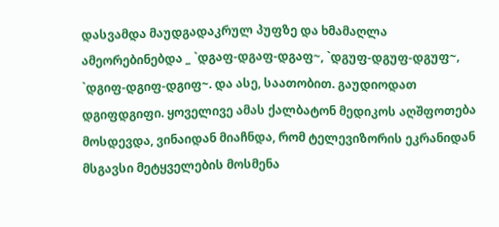დასვამდა მაუდგადაკრულ პუფზე და ხმამაღლა ამეორებინებდა _ `დგაფ-დგაფ-დგაფ~, `დგუფ-დგუფ-დგუფ~, `დგიფ-დგიფ-დგიფ~. და ასე, საათობით. გაუდიოდათ დგიფდგიფი. ყოველივე ამას ქალბატონ მედიკოს აღშფოთება მოსდევდა, ვინაიდან მიაჩნდა, რომ ტელევიზორის ეკრანიდან მსგავსი მეტყველების მოსმენა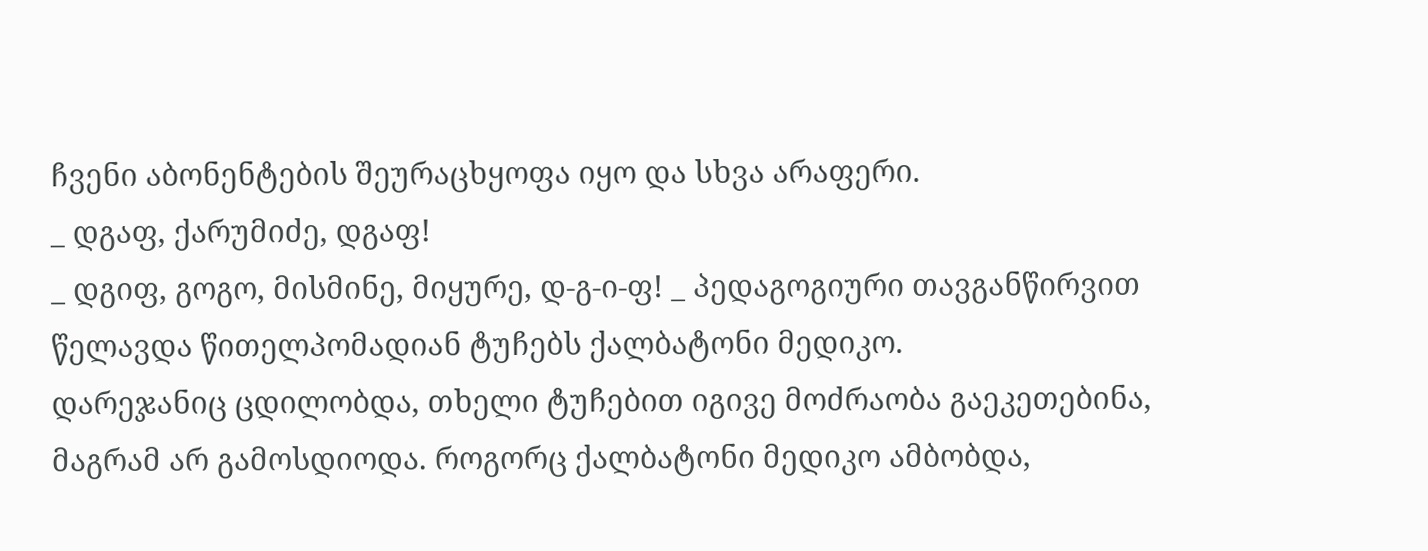ჩვენი აბონენტების შეურაცხყოფა იყო და სხვა არაფერი.
_ დგაფ, ქარუმიძე, დგაფ!
_ დგიფ, გოგო, მისმინე, მიყურე, დ-გ-ი-ფ! _ პედაგოგიური თავგანწირვით წელავდა წითელპომადიან ტუჩებს ქალბატონი მედიკო.
დარეჯანიც ცდილობდა, თხელი ტუჩებით იგივე მოძრაობა გაეკეთებინა, მაგრამ არ გამოსდიოდა. როგორც ქალბატონი მედიკო ამბობდა,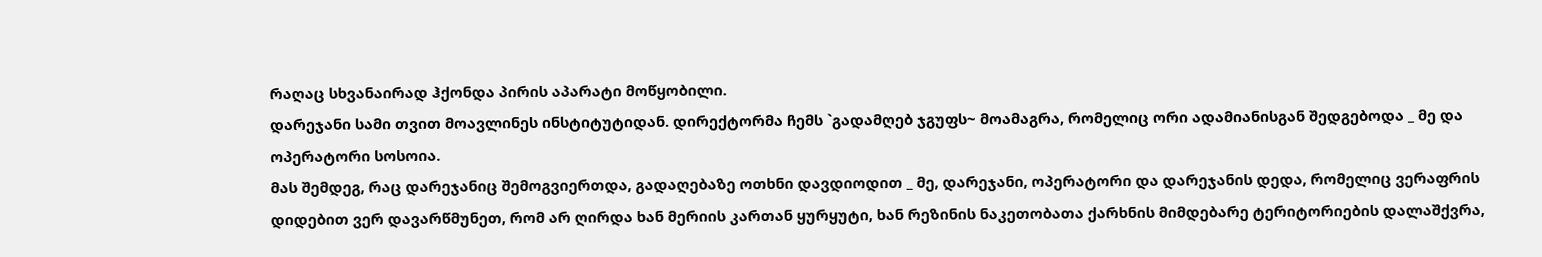რაღაც სხვანაირად ჰქონდა პირის აპარატი მოწყობილი.
დარეჯანი სამი თვით მოავლინეს ინსტიტუტიდან. დირექტორმა ჩემს `გადამღებ ჯგუფს~ მოამაგრა, რომელიც ორი ადამიანისგან შედგებოდა _ მე და ოპერატორი სოსოია.
მას შემდეგ, რაც დარეჯანიც შემოგვიერთდა, გადაღებაზე ოთხნი დავდიოდით _ მე, დარეჯანი, ოპერატორი და დარეჯანის დედა, რომელიც ვერაფრის დიდებით ვერ დავარწმუნეთ, რომ არ ღირდა ხან მერიის კართან ყურყუტი, ხან რეზინის ნაკეთობათა ქარხნის მიმდებარე ტერიტორიების დალაშქვრა,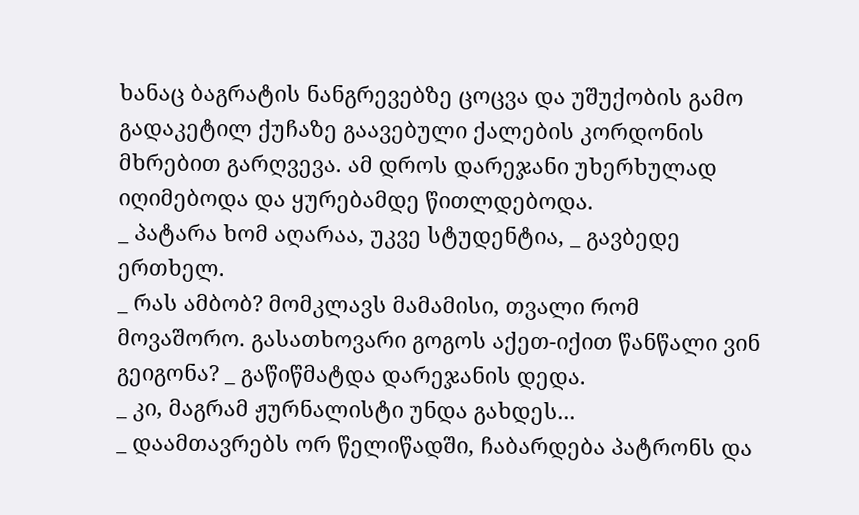ხანაც ბაგრატის ნანგრევებზე ცოცვა და უშუქობის გამო გადაკეტილ ქუჩაზე გაავებული ქალების კორდონის მხრებით გარღვევა. ამ დროს დარეჯანი უხერხულად იღიმებოდა და ყურებამდე წითლდებოდა.
_ პატარა ხომ აღარაა, უკვე სტუდენტია, _ გავბედე ერთხელ.
_ რას ამბობ? მომკლავს მამამისი, თვალი რომ მოვაშორო. გასათხოვარი გოგოს აქეთ-იქით წანწალი ვინ გეიგონა? _ გაწიწმატდა დარეჯანის დედა.
_ კი, მაგრამ ჟურნალისტი უნდა გახდეს...
_ დაამთავრებს ორ წელიწადში, ჩაბარდება პატრონს და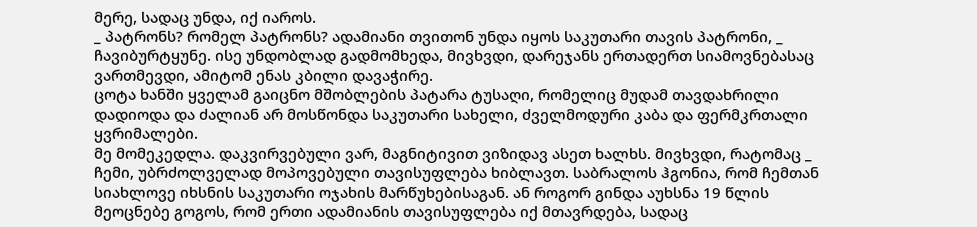მერე, სადაც უნდა, იქ იაროს.
_ პატრონს? რომელ პატრონს? ადამიანი თვითონ უნდა იყოს საკუთარი თავის პატრონი, _ ჩავიბურტყუნე. ისე უნდობლად გადმომხედა, მივხვდი, დარეჯანს ერთადერთ სიამოვნებასაც ვართმევდი, ამიტომ ენას კბილი დავაჭირე.
ცოტა ხანში ყველამ გაიცნო მშობლების პატარა ტუსაღი, რომელიც მუდამ თავდახრილი დადიოდა და ძალიან არ მოსწონდა საკუთარი სახელი, ძველმოდური კაბა და ფერმკრთალი ყვრიმალები.
მე მომეკედლა. დაკვირვებული ვარ, მაგნიტივით ვიზიდავ ასეთ ხალხს. მივხვდი, რატომაც _ ჩემი, უბრძოლველად მოპოვებული თავისუფლება ხიბლავთ. საბრალოს ჰგონია, რომ ჩემთან სიახლოვე იხსნის საკუთარი ოჯახის მარწუხებისაგან. ან როგორ გინდა აუხსნა 19 წლის მეოცნებე გოგოს, რომ ერთი ადამიანის თავისუფლება იქ მთავრდება, სადაც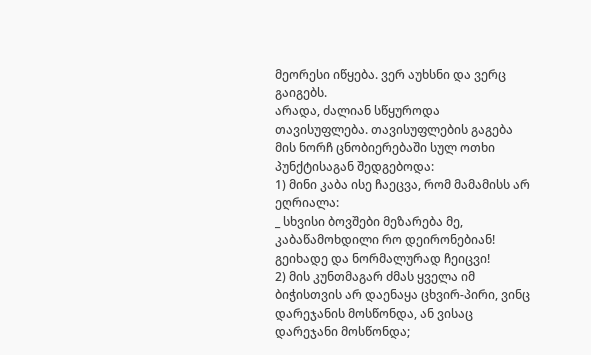მეორესი იწყება. ვერ აუხსნი და ვერც გაიგებს.
არადა, ძალიან სწყუროდა თავისუფლება. თავისუფლების გაგება მის ნორჩ ცნობიერებაში სულ ოთხი პუნქტისაგან შედგებოდა:
1) მინი კაბა ისე ჩაეცვა, რომ მამამისს არ ეღრიალა:
_ სხვისი ბოვშები მეზარება მე, კაბაწამოხდილი რო დეირონებიან! გეიხადე და ნორმალურად ჩეიცვი!
2) მის კუნთმაგარ ძმას ყველა იმ ბიჭისთვის არ დაენაყა ცხვირ-პირი, ვინც დარეჯანის მოსწონდა, ან ვისაც დარეჯანი მოსწონდა;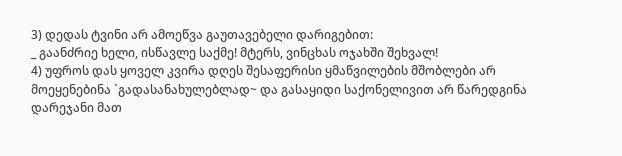3) დედას ტვინი არ ამოეწვა გაუთავებელი დარიგებით:
_ გაანძრიე ხელი, ისწავლე საქმე! მტერს, ვინცხას ოჯახში შეხვალ!
4) უფროს დას ყოველ კვირა დღეს შესაფერისი ყმაწვილების მშობლები არ მოეყენებინა `გადასანახულებლად~ და გასაყიდი საქონელივით არ წარედგინა დარეჯანი მათ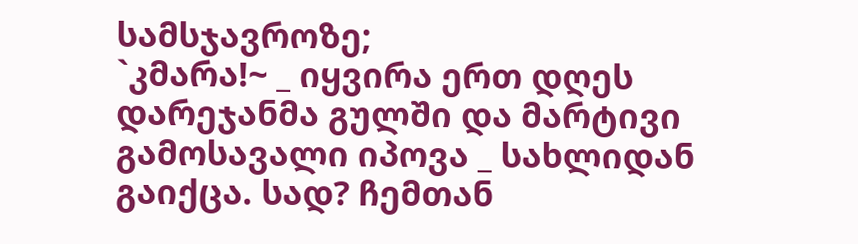სამსჯავროზე;
`კმარა!~ _ იყვირა ერთ დღეს დარეჯანმა გულში და მარტივი გამოსავალი იპოვა _ სახლიდან გაიქცა. სად? ჩემთან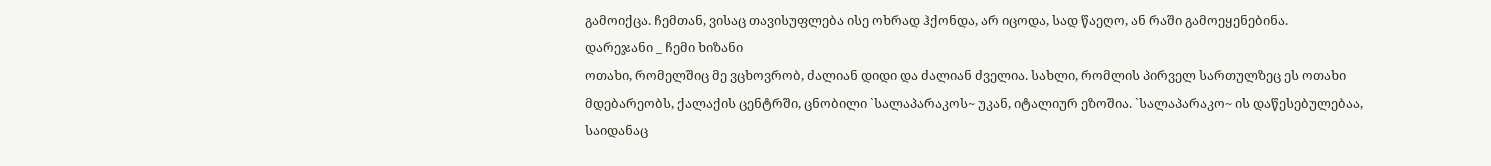გამოიქცა. ჩემთან, ვისაც თავისუფლება ისე ოხრად ჰქონდა, არ იცოდა, სად წაეღო, ან რაში გამოეყენებინა.
დარეჯანი _ ჩემი ხიზანი
ოთახი, რომელშიც მე ვცხოვრობ, ძალიან დიდი და ძალიან ძველია. სახლი, რომლის პირველ სართულზეც ეს ოთახი მდებარეობს, ქალაქის ცენტრში, ცნობილი `სალაპარაკოს~ უკან, იტალიურ ეზოშია. `სალაპარაკო~ ის დაწესებულებაა, საიდანაც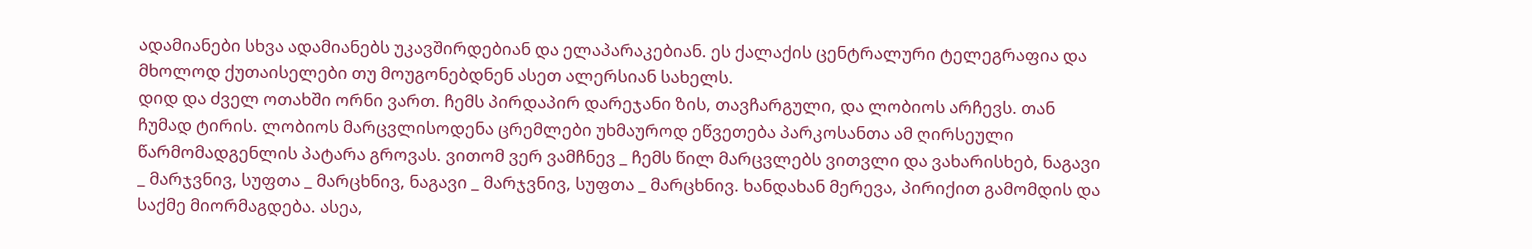ადამიანები სხვა ადამიანებს უკავშირდებიან და ელაპარაკებიან. ეს ქალაქის ცენტრალური ტელეგრაფია და მხოლოდ ქუთაისელები თუ მოუგონებდნენ ასეთ ალერსიან სახელს.
დიდ და ძველ ოთახში ორნი ვართ. ჩემს პირდაპირ დარეჯანი ზის, თავჩარგული, და ლობიოს არჩევს. თან ჩუმად ტირის. ლობიოს მარცვლისოდენა ცრემლები უხმაუროდ ეწვეთება პარკოსანთა ამ ღირსეული წარმომადგენლის პატარა გროვას. ვითომ ვერ ვამჩნევ _ ჩემს წილ მარცვლებს ვითვლი და ვახარისხებ, ნაგავი _ მარჯვნივ, სუფთა _ მარცხნივ, ნაგავი _ მარჯვნივ, სუფთა _ მარცხნივ. ხანდახან მერევა, პირიქით გამომდის და საქმე მიორმაგდება. ასეა,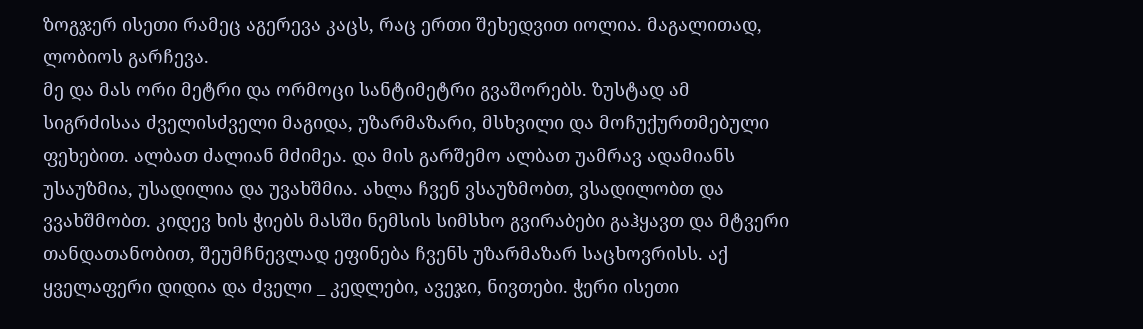ზოგჯერ ისეთი რამეც აგერევა კაცს, რაც ერთი შეხედვით იოლია. მაგალითად, ლობიოს გარჩევა.
მე და მას ორი მეტრი და ორმოცი სანტიმეტრი გვაშორებს. ზუსტად ამ სიგრძისაა ძველისძველი მაგიდა, უზარმაზარი, მსხვილი და მოჩუქურთმებული ფეხებით. ალბათ ძალიან მძიმეა. და მის გარშემო ალბათ უამრავ ადამიანს უსაუზმია, უსადილია და უვახშმია. ახლა ჩვენ ვსაუზმობთ, ვსადილობთ და ვვახშმობთ. კიდევ ხის ჭიებს მასში ნემსის სიმსხო გვირაბები გაჰყავთ და მტვერი თანდათანობით, შეუმჩნევლად ეფინება ჩვენს უზარმაზარ საცხოვრისს. აქ ყველაფერი დიდია და ძველი _ კედლები, ავეჯი, ნივთები. ჭერი ისეთი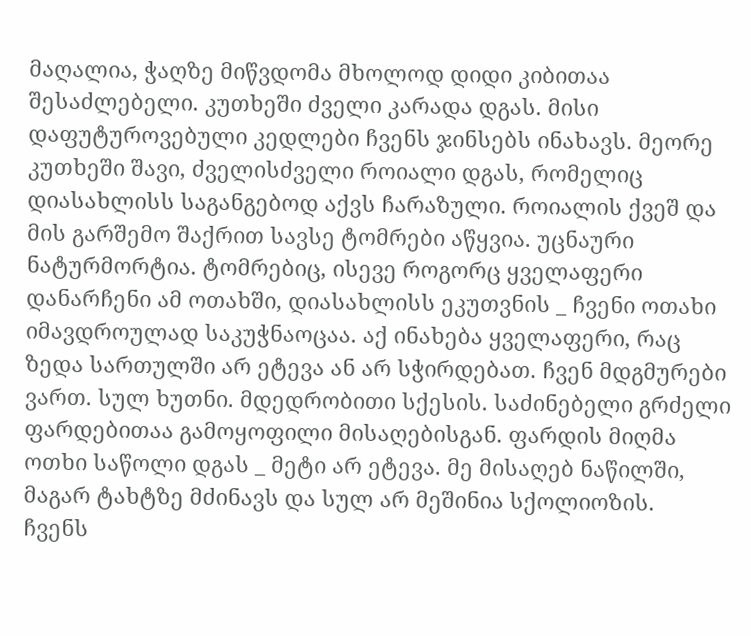მაღალია, ჭაღზე მიწვდომა მხოლოდ დიდი კიბითაა შესაძლებელი. კუთხეში ძველი კარადა დგას. მისი დაფუტუროვებული კედლები ჩვენს ჯინსებს ინახავს. მეორე კუთხეში შავი, ძველისძველი როიალი დგას, რომელიც დიასახლისს საგანგებოდ აქვს ჩარაზული. როიალის ქვეშ და მის გარშემო შაქრით სავსე ტომრები აწყვია. უცნაური ნატურმორტია. ტომრებიც, ისევე როგორც ყველაფერი დანარჩენი ამ ოთახში, დიასახლისს ეკუთვნის _ ჩვენი ოთახი იმავდროულად საკუჭნაოცაა. აქ ინახება ყველაფერი, რაც ზედა სართულში არ ეტევა ან არ სჭირდებათ. ჩვენ მდგმურები ვართ. სულ ხუთნი. მდედრობითი სქესის. საძინებელი გრძელი ფარდებითაა გამოყოფილი მისაღებისგან. ფარდის მიღმა ოთხი საწოლი დგას _ მეტი არ ეტევა. მე მისაღებ ნაწილში, მაგარ ტახტზე მძინავს და სულ არ მეშინია სქოლიოზის.
ჩვენს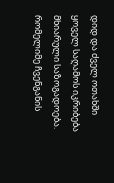დიდ და ძველ ოთახში ყოველ საღამოს იკრიბება მხიარული საზოგადოება. რომელიმე ჩვენგანის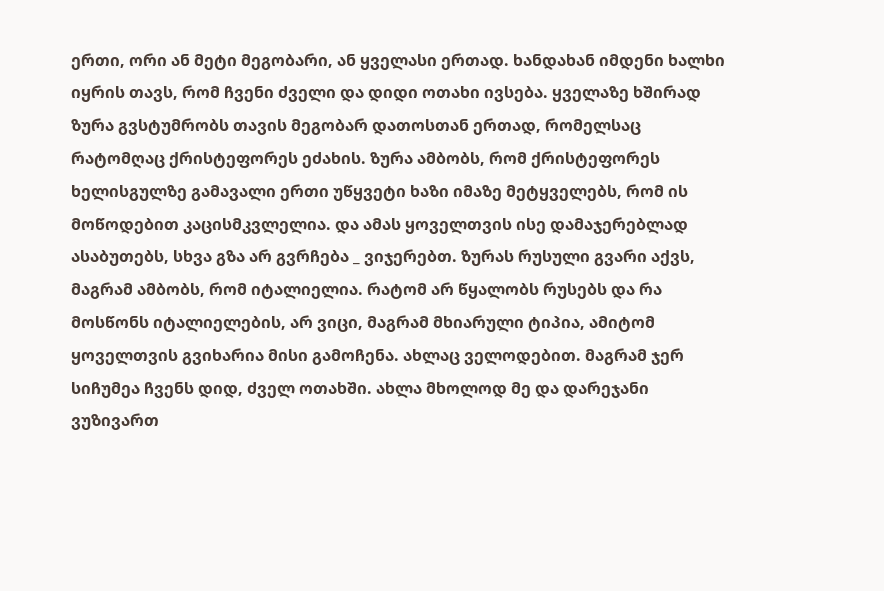ერთი, ორი ან მეტი მეგობარი, ან ყველასი ერთად. ხანდახან იმდენი ხალხი იყრის თავს, რომ ჩვენი ძველი და დიდი ოთახი ივსება. ყველაზე ხშირად ზურა გვსტუმრობს თავის მეგობარ დათოსთან ერთად, რომელსაც რატომღაც ქრისტეფორეს ეძახის. ზურა ამბობს, რომ ქრისტეფორეს ხელისგულზე გამავალი ერთი უწყვეტი ხაზი იმაზე მეტყველებს, რომ ის მოწოდებით კაცისმკვლელია. და ამას ყოველთვის ისე დამაჯერებლად ასაბუთებს, სხვა გზა არ გვრჩება _ ვიჯერებთ. ზურას რუსული გვარი აქვს, მაგრამ ამბობს, რომ იტალიელია. რატომ არ წყალობს რუსებს და რა მოსწონს იტალიელების, არ ვიცი, მაგრამ მხიარული ტიპია, ამიტომ ყოველთვის გვიხარია მისი გამოჩენა. ახლაც ველოდებით. მაგრამ ჯერ სიჩუმეა ჩვენს დიდ, ძველ ოთახში. ახლა მხოლოდ მე და დარეჯანი ვუზივართ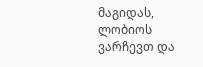მაგიდას, ლობიოს ვარჩევთ და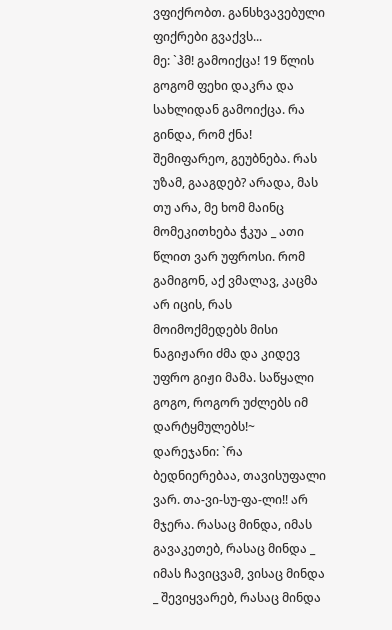ვფიქრობთ. განსხვავებული ფიქრები გვაქვს...
მე: `ჰმ! გამოიქცა! 19 წლის გოგომ ფეხი დაკრა და სახლიდან გამოიქცა. რა გინდა, რომ ქნა! შემიფარეო, გეუბნება. რას უზამ, გააგდებ? არადა, მას თუ არა, მე ხომ მაინც მომეკითხება ჭკუა _ ათი წლით ვარ უფროსი. რომ გამიგონ, აქ ვმალავ, კაცმა არ იცის, რას მოიმოქმედებს მისი ნაგიჟარი ძმა და კიდევ უფრო გიჟი მამა. საწყალი გოგო, როგორ უძლებს იმ დარტყმულებს!~
დარეჯანი: `რა ბედნიერებაა, თავისუფალი ვარ. თა-ვი-სუ-ფა-ლი!! არ მჯერა. რასაც მინდა, იმას გავაკეთებ, რასაც მინდა _ იმას ჩავიცვამ, ვისაც მინდა _ შევიყვარებ, რასაც მინდა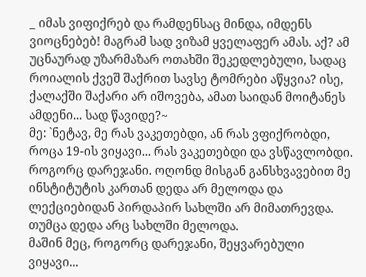_ იმას ვიფიქრებ და რამდენსაც მინდა, იმდენს ვიოცნებებ! მაგრამ სად ვიზამ ყველაფერ ამას. აქ? ამ უცნაურად უზარმაზარ ოთახში შეკედლებული, სადაც როიალის ქვეშ შაქრით სავსე ტომრები აწყვია? ისე, ქალაქში შაქარი არ იშოვება, ამათ საიდან მოიტანეს ამდენი... სად წავიდე?~
მე: `ნეტავ, მე რას ვაკეთებდი, ან რას ვფიქრობდი, როცა 19-ის ვიყავი... რას ვაკეთებდი და ვსწავლობდი. როგორც დარეჯანი. ოღონდ მისგან განსხვავებით მე ინსტიტუტის კართან დედა არ მელოდა და ლექციებიდან პირდაპირ სახლში არ მიმათრევდა. თუმცა დედა არც სახლში მელოდა.
მაშინ მეც, როგორც დარეჯანი, შეყვარებული ვიყავი...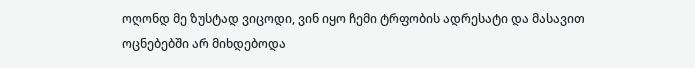ოღონდ მე ზუსტად ვიცოდი, ვინ იყო ჩემი ტრფობის ადრესატი და მასავით ოცნებებში არ მიხდებოდა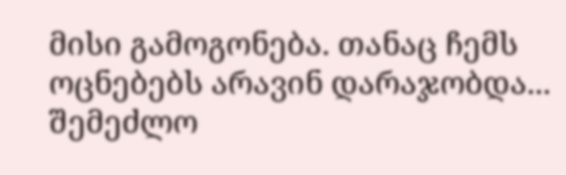მისი გამოგონება. თანაც ჩემს ოცნებებს არავინ დარაჯობდა... შემეძლო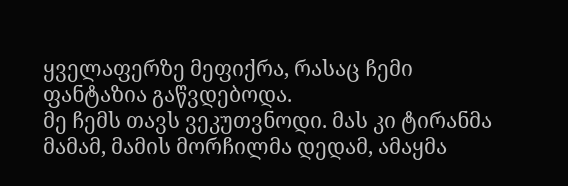ყველაფერზე მეფიქრა, რასაც ჩემი ფანტაზია გაწვდებოდა.
მე ჩემს თავს ვეკუთვნოდი. მას კი ტირანმა მამამ, მამის მორჩილმა დედამ, ამაყმა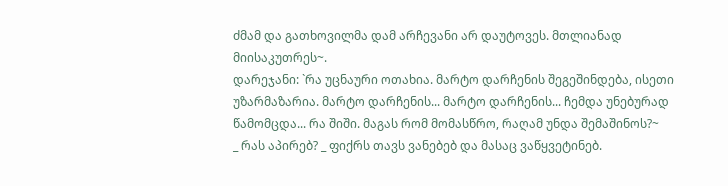ძმამ და გათხოვილმა დამ არჩევანი არ დაუტოვეს. მთლიანად მიისაკუთრეს~.
დარეჯანი: `რა უცნაური ოთახია. მარტო დარჩენის შეგეშინდება, ისეთი უზარმაზარია. მარტო დარჩენის... მარტო დარჩენის... ჩემდა უნებურად წამომცდა... რა შიში. მაგას რომ მომასწრო, რაღამ უნდა შემაშინოს?~
_ რას აპირებ? _ ფიქრს თავს ვანებებ და მასაც ვაწყვეტინებ.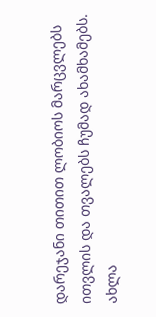დარეჯანი თითით ლობიოს მარცვლებს ითვლის და თვალებს ჩუმად ახამხამებს.
ახლა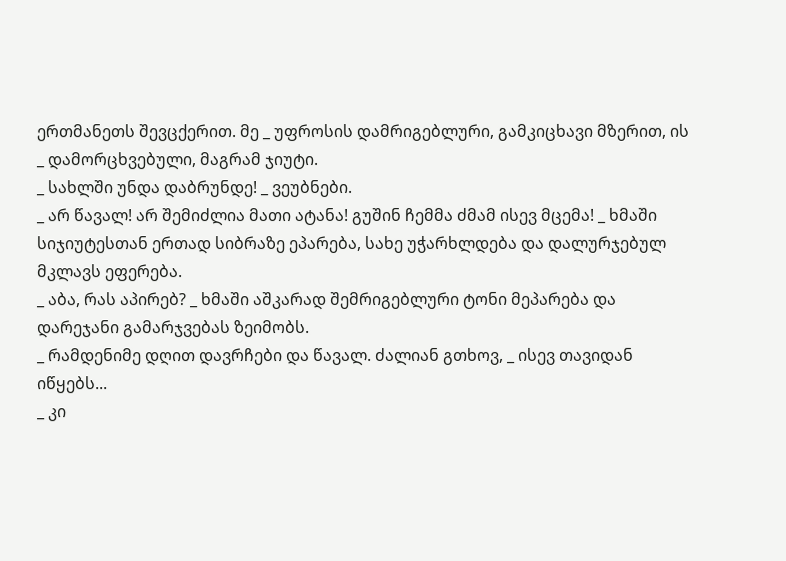ერთმანეთს შევცქერით. მე _ უფროსის დამრიგებლური, გამკიცხავი მზერით, ის _ დამორცხვებული, მაგრამ ჯიუტი.
_ სახლში უნდა დაბრუნდე! _ ვეუბნები.
_ არ წავალ! არ შემიძლია მათი ატანა! გუშინ ჩემმა ძმამ ისევ მცემა! _ ხმაში სიჯიუტესთან ერთად სიბრაზე ეპარება, სახე უჭარხლდება და დალურჯებულ მკლავს ეფერება.
_ აბა, რას აპირებ? _ ხმაში აშკარად შემრიგებლური ტონი მეპარება და დარეჯანი გამარჯვებას ზეიმობს.
_ რამდენიმე დღით დავრჩები და წავალ. ძალიან გთხოვ, _ ისევ თავიდან იწყებს...
_ კი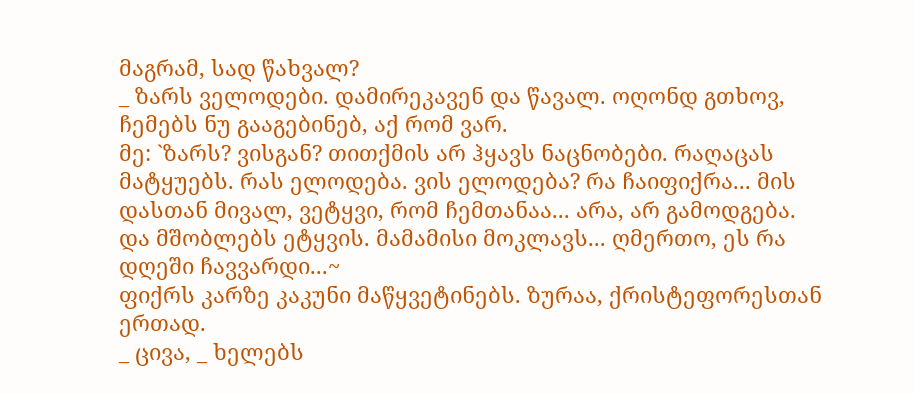მაგრამ, სად წახვალ?
_ ზარს ველოდები. დამირეკავენ და წავალ. ოღონდ გთხოვ, ჩემებს ნუ გააგებინებ, აქ რომ ვარ.
მე: `ზარს? ვისგან? თითქმის არ ჰყავს ნაცნობები. რაღაცას მატყუებს. რას ელოდება. ვის ელოდება? რა ჩაიფიქრა... მის დასთან მივალ, ვეტყვი, რომ ჩემთანაა... არა, არ გამოდგება. და მშობლებს ეტყვის. მამამისი მოკლავს... ღმერთო, ეს რა დღეში ჩავვარდი...~
ფიქრს კარზე კაკუნი მაწყვეტინებს. ზურაა, ქრისტეფორესთან ერთად.
_ ცივა, _ ხელებს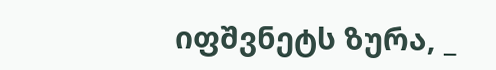იფშვნეტს ზურა, _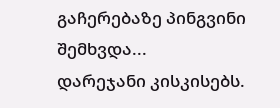გაჩერებაზე პინგვინი შემხვდა...
დარეჯანი კისკისებს.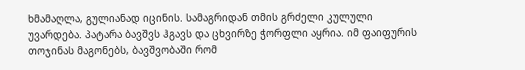ხმამაღლა, გულიანად იცინის. სამაგრიდან თმის გრძელი კულული უვარდება. პატარა ბავშვს ჰგავს და ცხვირზე ჭორფლი აყრია. იმ ფაიფურის თოჯინას მაგონებს, ბავშვობაში რომ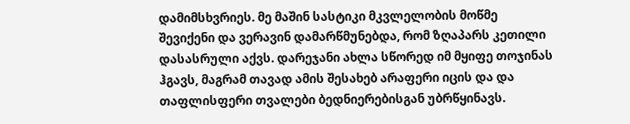დამიმსხვრიეს. მე მაშინ სასტიკი მკვლელობის მოწმე შევიქენი და ვერავინ დამარწმუნებდა, რომ ზღაპარს კეთილი დასასრული აქვს. დარეჯანი ახლა სწორედ იმ მყიფე თოჯინას ჰგავს, მაგრამ თავად ამის შესახებ არაფერი იცის და და თაფლისფერი თვალები ბედნიერებისგან უბრწყინავს.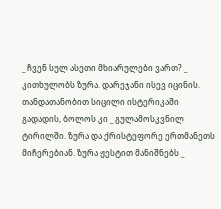_ ჩვენ სულ ასეთი მხიარულები ვართ? _ კითხულობს ზურა. დარეჯანი ისევ იცინის. თანდათანობით სიცილი ისტერიკაში გადადის, ბოლოს კი _ გულამოსკვნილ ტირილში. ზურა და ქრისტეფორე ერთმანეთს მიჩერებიან. ზურა ჟესტით მანიშნებს _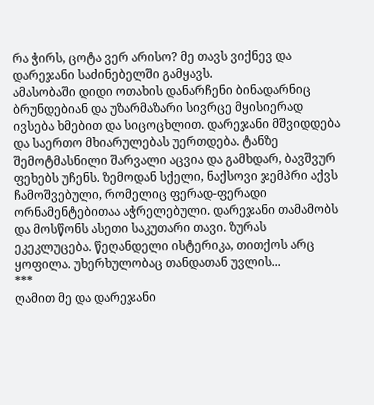რა ჭირს, ცოტა ვერ არისო? მე თავს ვიქნევ და დარეჯანი საძინებელში გამყავს.
ამასობაში დიდი ოთახის დანარჩენი ბინადარნიც ბრუნდებიან და უზარმაზარი სივრცე მყისიერად ივსება ხმებით და სიცოცხლით. დარეჯანი მშვიდდება და საერთო მხიარულებას უერთდება. ტანზე შემოტმასნილი შარვალი აცვია და გამხდარ, ბავშვურ ფეხებს უჩენს. ზემოდან სქელი, ნაქსოვი ჯემპრი აქვს ჩამოშვებული, რომელიც ფერად-ფერადი ორნამენტებითაა აჭრელებული. დარეჯანი თამამობს და მოსწონს ასეთი საკუთარი თავი. ზურას ეკეკლუცება. წეღანდელი ისტერიკა, თითქოს არც ყოფილა. უხერხულობაც თანდათან უვლის...
***
ღამით მე და დარეჯანი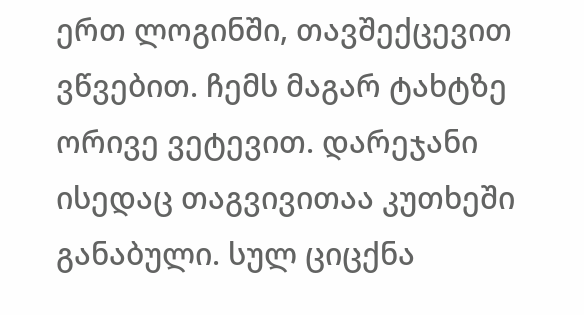ერთ ლოგინში, თავშექცევით ვწვებით. ჩემს მაგარ ტახტზე ორივე ვეტევით. დარეჯანი ისედაც თაგვივითაა კუთხეში განაბული. სულ ციცქნა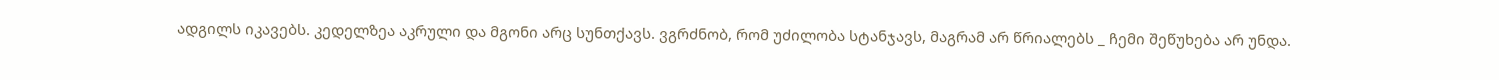ადგილს იკავებს. კედელზეა აკრული და მგონი არც სუნთქავს. ვგრძნობ, რომ უძილობა სტანჯავს, მაგრამ არ წრიალებს _ ჩემი შეწუხება არ უნდა.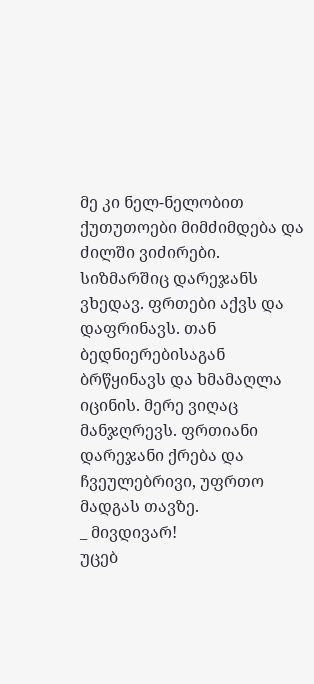მე კი ნელ-ნელობით ქუთუთოები მიმძიმდება და ძილში ვიძირები. სიზმარშიც დარეჯანს ვხედავ. ფრთები აქვს და დაფრინავს. თან ბედნიერებისაგან ბრწყინავს და ხმამაღლა იცინის. მერე ვიღაც მანჯღრევს. ფრთიანი დარეჯანი ქრება და ჩვეულებრივი, უფრთო მადგას თავზე.
_ მივდივარ!
უცებ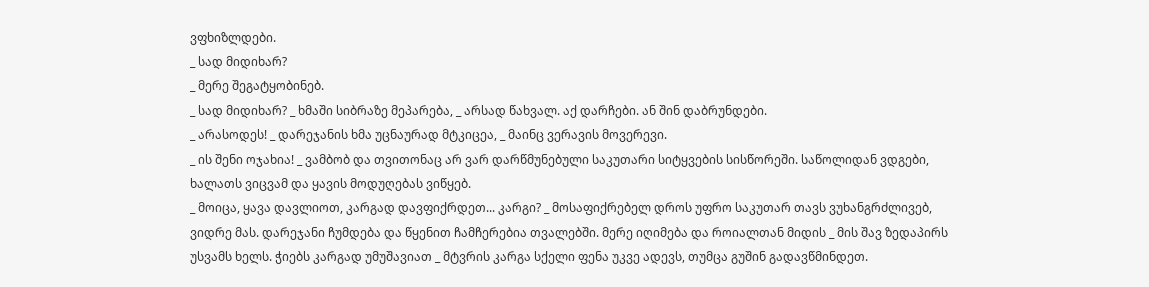ვფხიზლდები.
_ სად მიდიხარ?
_ მერე შეგატყობინებ.
_ სად მიდიხარ? _ ხმაში სიბრაზე მეპარება, _ არსად წახვალ. აქ დარჩები. ან შინ დაბრუნდები.
_ არასოდეს! _ დარეჯანის ხმა უცნაურად მტკიცეა, _ მაინც ვერავის მოვერევი.
_ ის შენი ოჯახია! _ ვამბობ და თვითონაც არ ვარ დარწმუნებული საკუთარი სიტყვების სისწორეში. საწოლიდან ვდგები, ხალათს ვიცვამ და ყავის მოდუღებას ვიწყებ.
_ მოიცა, ყავა დავლიოთ, კარგად დავფიქრდეთ... კარგი? _ მოსაფიქრებელ დროს უფრო საკუთარ თავს ვუხანგრძლივებ, ვიდრე მას. დარეჯანი ჩუმდება და წყენით ჩამჩერებია თვალებში. მერე იღიმება და როიალთან მიდის _ მის შავ ზედაპირს უსვამს ხელს. ჭიებს კარგად უმუშავიათ _ მტვრის კარგა სქელი ფენა უკვე ადევს, თუმცა გუშინ გადავწმინდეთ.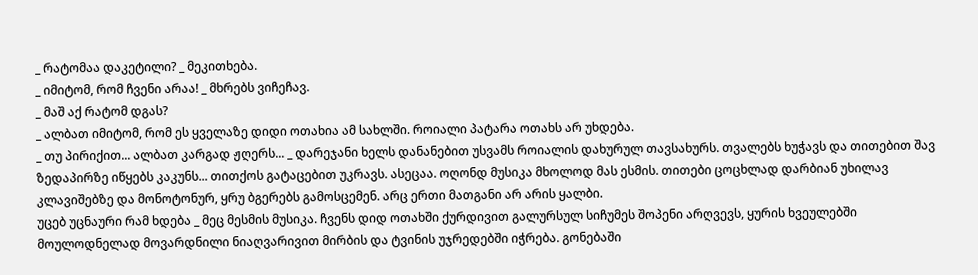_ რატომაა დაკეტილი? _ მეკითხება.
_ იმიტომ, რომ ჩვენი არაა! _ მხრებს ვიჩეჩავ.
_ მაშ აქ რატომ დგას?
_ ალბათ იმიტომ, რომ ეს ყველაზე დიდი ოთახია ამ სახლში. როიალი პატარა ოთახს არ უხდება.
_ თუ პირიქით... ალბათ კარგად ჟღერს... _ დარეჯანი ხელს დანანებით უსვამს როიალის დახურულ თავსახურს. თვალებს ხუჭავს და თითებით შავ ზედაპირზე იწყებს კაკუნს... თითქოს გატაცებით უკრავს. ასეცაა. ოღონდ მუსიკა მხოლოდ მას ესმის. თითები ცოცხლად დარბიან უხილავ კლავიშებზე და მონოტონურ, ყრუ ბგერებს გამოსცემენ. არც ერთი მათგანი არ არის ყალბი.
უცებ უცნაური რამ ხდება _ მეც მესმის მუსიკა. ჩვენს დიდ ოთახში ქურდივით გალურსულ სიჩუმეს შოპენი არღვევს, ყურის ხვეულებში მოულოდნელად მოვარდნილი ნიაღვარივით მირბის და ტვინის უჯრედებში იჭრება. გონებაში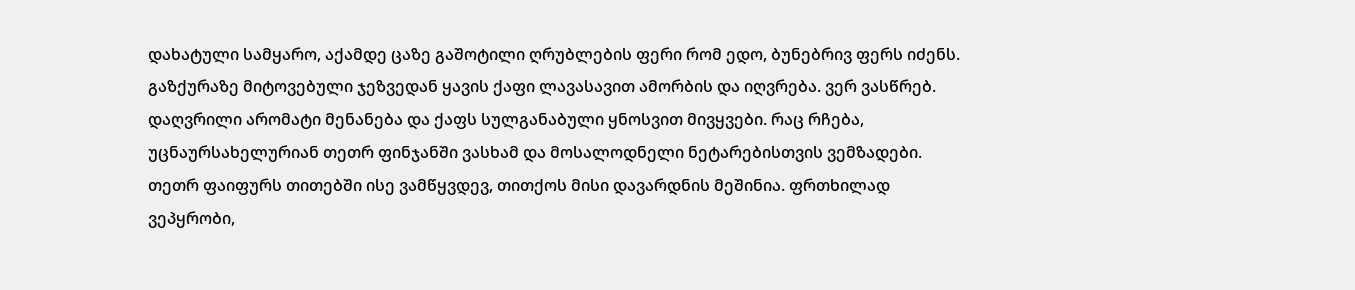დახატული სამყარო, აქამდე ცაზე გაშოტილი ღრუბლების ფერი რომ ედო, ბუნებრივ ფერს იძენს. გაზქურაზე მიტოვებული ჯეზვედან ყავის ქაფი ლავასავით ამორბის და იღვრება. ვერ ვასწრებ. დაღვრილი არომატი მენანება და ქაფს სულგანაბული ყნოსვით მივყვები. რაც რჩება, უცნაურსახელურიან თეთრ ფინჯანში ვასხამ და მოსალოდნელი ნეტარებისთვის ვემზადები.
თეთრ ფაიფურს თითებში ისე ვამწყვდევ, თითქოს მისი დავარდნის მეშინია. ფრთხილად ვეპყრობი,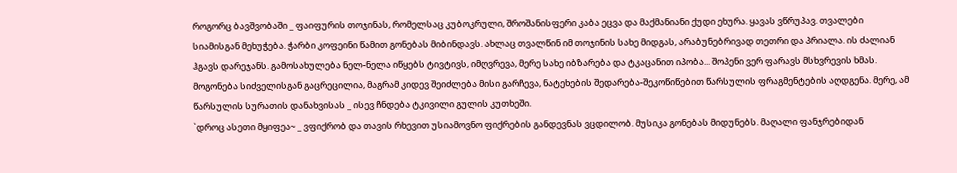როგორც ბავშვობაში _ ფაიფურის თოჯინას, რომელსაც კუბოკრული, შროშანისფერი კაბა ეცვა და მაქმანიანი ქუდი ეხურა. ყავას ვწრუპავ. თვალები სიამისგან მეხუჭება. ჭარბი კოფეინი წამით გონებას მიბინდავს. ახლაც თვალწინ იმ თოჯინის სახე მიდგას, არაბუნებრივად თეთრი და პრიალა. ის ძალიან ჰგავს დარეჯანს. გამოსახულება ნელ-ნელა იწყებს ტივტივს, იმღვრევა, მერე სახე იბზარება და ტკაცანით იპობა... შოპენი ვერ ფარავს მსხვრევის ხმას. მოგონება სიძველისგან გაცრეცილია, მაგრამ კიდევ შეიძლება მისი გარჩევა, ნატეხების შედარება-შეკოწიწებით წარსულის ფრაგმენტების აღდგენა. მერე, ამ წარსულის სურათის დანახვისას _ ისევ ჩნდება ტკივილი გულის კუთხეში.
`დროც ასეთი მყიფეა~ _ ვფიქრობ და თავის რხევით უსიამოვნო ფიქრების განდევნას ვცდილობ. მუსიკა გონებას მიდუნებს. მაღალი ფანჯრებიდან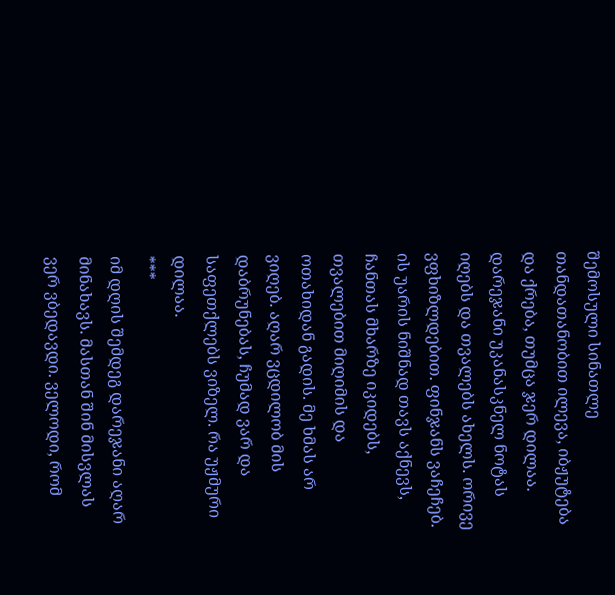შემოსული სინათლე თანდათანობით ილევა, იბჟუტება და ქრება, თუმცა ჯერ დილაა.
დარეჯანი უკანასკნელ ნოტას იღებს და თვალებს ახელს. ორივე ვფხიზლდებით. ფინჯანს ვაჩეჩებ. ის უარის ნიშნად თავს აქნევს, ჩანთას მხარზე იკიდებს, თვალებით მიღიმის და ოთახიდან გადის. მე ხმას არ ვიღებ. აღარ ვცდილობ მის დაბრუნებას, ჩუმად ვარ და საფეთქლებს ვიზელ. რა უჟმური დილაა.
***
იმ დღის შემდეგ დარეჯანი აღარ მინახავს. მასთან შინ მისვლას ვერ ვბედავდი. ველოდი, რომ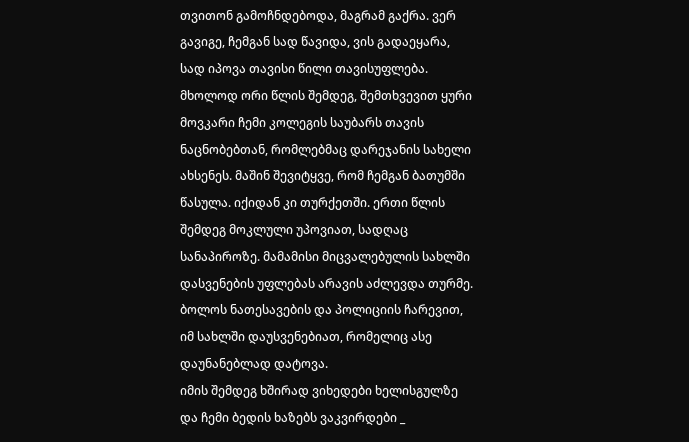თვითონ გამოჩნდებოდა, მაგრამ გაქრა. ვერ გავიგე, ჩემგან სად წავიდა, ვის გადაეყარა, სად იპოვა თავისი წილი თავისუფლება.
მხოლოდ ორი წლის შემდეგ, შემთხვევით ყური მოვკარი ჩემი კოლეგის საუბარს თავის ნაცნობებთან, რომლებმაც დარეჯანის სახელი ახსენეს. მაშინ შევიტყვე, რომ ჩემგან ბათუმში წასულა. იქიდან კი თურქეთში. ერთი წლის შემდეგ მოკლული უპოვიათ, სადღაც სანაპიროზე. მამამისი მიცვალებულის სახლში დასვენების უფლებას არავის აძლევდა თურმე. ბოლოს ნათესავების და პოლიციის ჩარევით, იმ სახლში დაუსვენებიათ, რომელიც ასე დაუნანებლად დატოვა.
იმის შემდეგ ხშირად ვიხედები ხელისგულზე და ჩემი ბედის ხაზებს ვაკვირდები _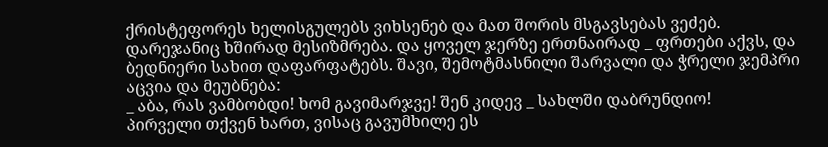ქრისტეფორეს ხელისგულებს ვიხსენებ და მათ შორის მსგავსებას ვეძებ.
დარეჯანიც ხშირად მესიზმრება. და ყოველ ჯერზე ერთნაირად _ ფრთები აქვს, და ბედნიერი სახით დაფარფატებს. შავი, შემოტმასნილი შარვალი და ჭრელი ჯემპრი აცვია და მეუბნება:
_ აბა, რას ვამბობდი! ხომ გავიმარჯვე! შენ კიდევ _ სახლში დაბრუნდიო!
პირველი თქვენ ხართ, ვისაც გავუმხილე ეს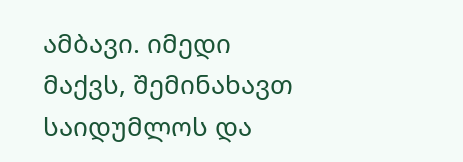ამბავი. იმედი მაქვს, შემინახავთ საიდუმლოს და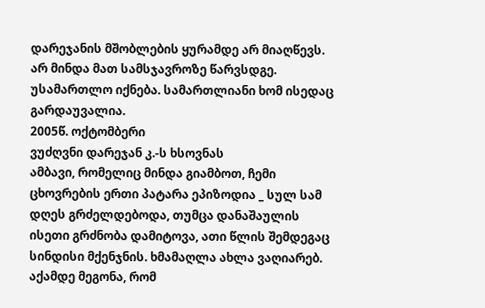დარეჯანის მშობლების ყურამდე არ მიაღწევს. არ მინდა მათ სამსჯავროზე წარვსდგე. უსამართლო იქნება. სამართლიანი ხომ ისედაც გარდაუვალია.
2005წ. ოქტომბერი
ვუძღვნი დარეჯან კ.-ს ხსოვნას
ამბავი, რომელიც მინდა გიამბოთ, ჩემი ცხოვრების ერთი პატარა ეპიზოდია _ სულ სამ დღეს გრძელდებოდა, თუმცა დანაშაულის ისეთი გრძნობა დამიტოვა, ათი წლის შემდეგაც სინდისი მქენჯნის. ხმამაღლა ახლა ვაღიარებ. აქამდე მეგონა, რომ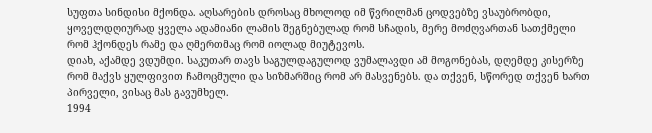სუფთა სინდისი მქონდა. აღსარების დროსაც მხოლოდ იმ წვრილმან ცოდვებზე ვსაუბრობდი, ყოველდღიურად ყველა ადამიანი ლამის შეგნებულად რომ სჩადის, მერე მოძღვართან სათქმელი რომ ჰქონდეს რამე და ღმერთმაც რომ იოლად მიუტევოს.
დიახ, აქამდე ვდუმდი. საკუთარ თავს საგულდაგულოდ ვუმალავდი ამ მოგონებას, დღემდე კისერზე რომ მაქვს ყულფივით ჩამოცმული და სიზმარშიც რომ არ მასვენებს. და თქვენ, სწორედ თქვენ ხართ პირველი, ვისაც მას გავუმხელ.
1994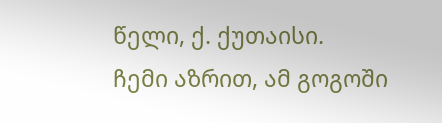წელი, ქ. ქუთაისი.
ჩემი აზრით, ამ გოგოში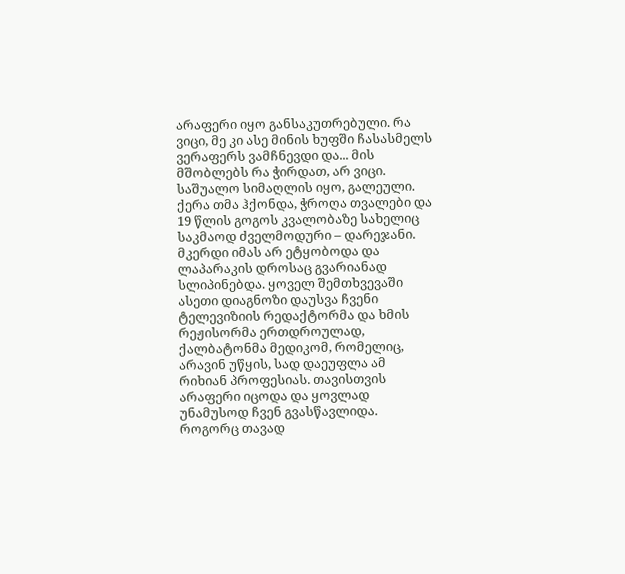არაფერი იყო განსაკუთრებული. რა ვიცი, მე კი ასე მინის ხუფში ჩასასმელს ვერაფერს ვამჩნევდი და... მის მშობლებს რა ჭირდათ, არ ვიცი. საშუალო სიმაღლის იყო, გალეული. ქერა თმა ჰქონდა, ჭროღა თვალები და 19 წლის გოგოს კვალობაზე სახელიც საკმაოდ ძველმოდური – დარეჯანი. მკერდი იმას არ ეტყობოდა და ლაპარაკის დროსაც გვარიანად სლიპინებდა. ყოველ შემთხვევაში ასეთი დიაგნოზი დაუსვა ჩვენი ტელევიზიის რედაქტორმა და ხმის რეჟისორმა ერთდროულად, ქალბატონმა მედიკომ, რომელიც, არავინ უწყის, სად დაეუფლა ამ რიხიან პროფესიას. თავისთვის არაფერი იცოდა და ყოვლად უნამუსოდ ჩვენ გვასწავლიდა. როგორც თავად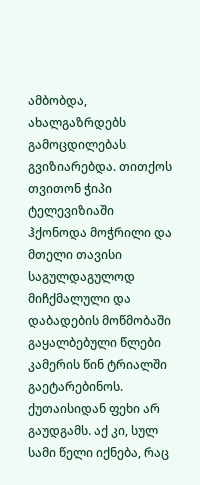ამბობდა, ახალგაზრდებს გამოცდილებას გვიზიარებდა. თითქოს თვითონ ჭიპი ტელევიზიაში ჰქონოდა მოჭრილი და მთელი თავისი საგულდაგულოდ მიჩქმალული და დაბადების მოწმობაში გაყალბებული წლები კამერის წინ ტრიალში გაეტარებინოს. ქუთაისიდან ფეხი არ გაუდგამს. აქ კი, სულ სამი წელი იქნება, რაც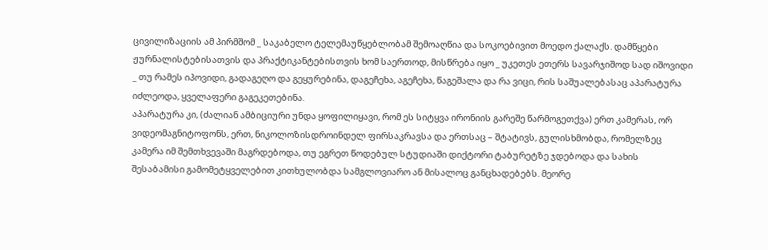ცივილიზაციის ამ პირმშომ _ საკაბელო ტელემაუწყებლობამ შემოაღწია და სოკოებივით მოედო ქალაქს. დამწყები ჟურნალისტებისათვის და პრაქტიკანტებისთვის ხომ საერთოდ, მისწრება იყო _ უკეთეს ეთერს სავარჯიშოდ სად იშოვიდი _ თუ რამეს იპოვიდი, გადაგეღო და გეყურებინა, დაგეჩეხა, აგეჩეხა, წაგეშალა და რა ვიცი, რის საშუალებასაც აპარატურა იძლეოდა, ყველაფერი გაგეკეთებინა.
აპარატურა კი, (ძალიან ამბიციური უნდა ყოფილიყავი, რომ ეს სიტყვა ირონიის გარეშე წარმოგეთქვა) ერთ კამერას, ორ ვიდეომაგნიტოფონს, ერთ, ნიკოლოზისდროინდელ ფირსაკრავსა და ერთსაც – შტატივს, გულისხმობდა, რომელზეც კამერა იმ შემთხვევაში მაგრდებოდა, თუ ეგრეთ წოდებულ სტუდიაში დიქტორი ტაბურეტზე ჯდებოდა და სახის შესაბამისი გამომეტყველებით კითხულობდა სამგლოვიარო ან მისალოც განცხადებებს. მეორე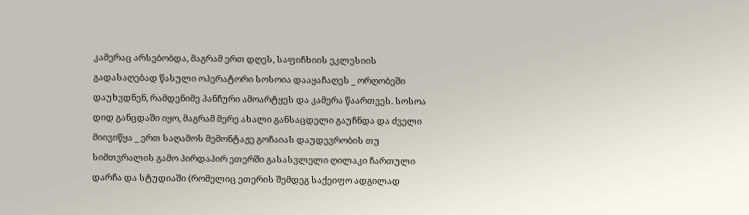კამერაც არსებობდა, მაგრამ ერთ დღეს, საფიჩხიის ეკლესიის გადასაღებად წასული ოპერატორი სოსოია დააყაჩაღეს _ ორღობეში დაუხვდნენ, რამდენიმე პანჩური ამოარტყეს და კამერა წაართვეს. სოსოა დიდ განცდაში იყო, მაგრამ მერე ახალი განსაცდელი გაუჩნდა და ძველი მიივიწყა _ ერთ საღამოს მემონტაჟე გოჩაიას დაუდევრობის თუ სიმთვრალის გამო პირდაპირ ეთერში გასასვლელი ღილაკი ჩართული დარჩა და სტუდიაში (რომელიც ეთერის შემდეგ საქეიფო ადგილად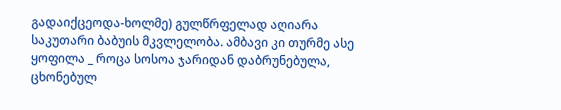გადაიქცეოდა-ხოლმე) გულწრფელად აღიარა საკუთარი ბაბუის მკვლელობა. ამბავი კი თურმე ასე ყოფილა _ როცა სოსოა ჯარიდან დაბრუნებულა, ცხონებულ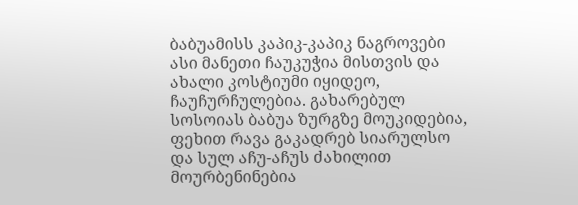ბაბუამისს კაპიკ-კაპიკ ნაგროვები ასი მანეთი ჩაუკუჭია მისთვის და ახალი კოსტიუმი იყიდეო, ჩაუჩურჩულებია. გახარებულ სოსოიას ბაბუა ზურგზე მოუკიდებია, ფეხით რავა გაკადრებ სიარულსო და სულ აჩუ-აჩუს ძახილით მოურბენინებია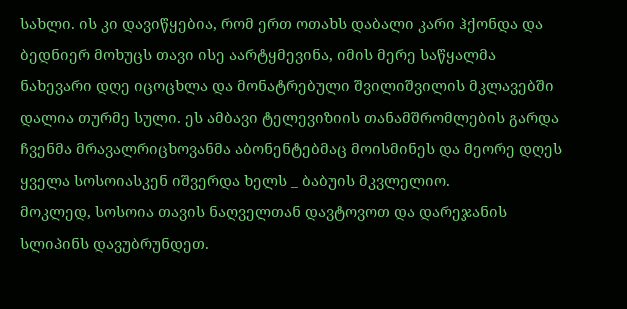სახლი. ის კი დავიწყებია, რომ ერთ ოთახს დაბალი კარი ჰქონდა და ბედნიერ მოხუცს თავი ისე აარტყმევინა, იმის მერე საწყალმა ნახევარი დღე იცოცხლა და მონატრებული შვილიშვილის მკლავებში დალია თურმე სული. ეს ამბავი ტელევიზიის თანამშრომლების გარდა ჩვენმა მრავალრიცხოვანმა აბონენტებმაც მოისმინეს და მეორე დღეს ყველა სოსოიასკენ იშვერდა ხელს _ ბაბუის მკვლელიო.
მოკლედ, სოსოია თავის ნაღველთან დავტოვოთ და დარეჯანის სლიპინს დავუბრუნდეთ.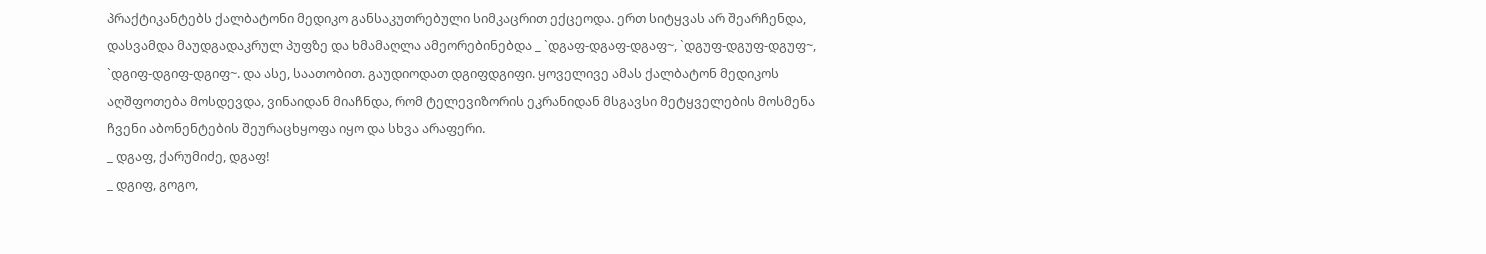პრაქტიკანტებს ქალბატონი მედიკო განსაკუთრებული სიმკაცრით ექცეოდა. ერთ სიტყვას არ შეარჩენდა, დასვამდა მაუდგადაკრულ პუფზე და ხმამაღლა ამეორებინებდა _ `დგაფ-დგაფ-დგაფ~, `დგუფ-დგუფ-დგუფ~, `დგიფ-დგიფ-დგიფ~. და ასე, საათობით. გაუდიოდათ დგიფდგიფი. ყოველივე ამას ქალბატონ მედიკოს აღშფოთება მოსდევდა, ვინაიდან მიაჩნდა, რომ ტელევიზორის ეკრანიდან მსგავსი მეტყველების მოსმენა ჩვენი აბონენტების შეურაცხყოფა იყო და სხვა არაფერი.
_ დგაფ, ქარუმიძე, დგაფ!
_ დგიფ, გოგო,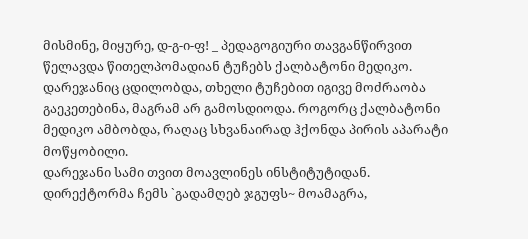მისმინე, მიყურე, დ-გ-ი-ფ! _ პედაგოგიური თავგანწირვით წელავდა წითელპომადიან ტუჩებს ქალბატონი მედიკო.
დარეჯანიც ცდილობდა, თხელი ტუჩებით იგივე მოძრაობა გაეკეთებინა, მაგრამ არ გამოსდიოდა. როგორც ქალბატონი მედიკო ამბობდა, რაღაც სხვანაირად ჰქონდა პირის აპარატი მოწყობილი.
დარეჯანი სამი თვით მოავლინეს ინსტიტუტიდან. დირექტორმა ჩემს `გადამღებ ჯგუფს~ მოამაგრა,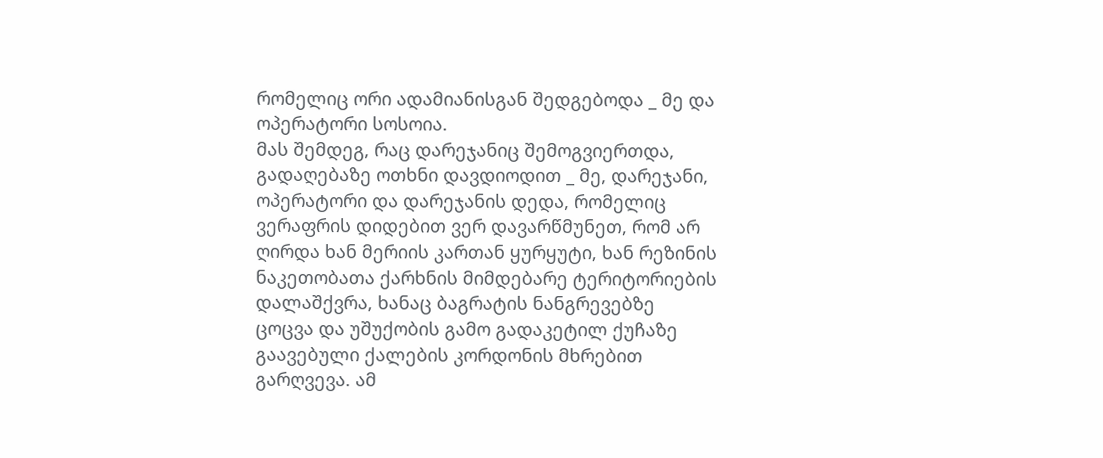რომელიც ორი ადამიანისგან შედგებოდა _ მე და ოპერატორი სოსოია.
მას შემდეგ, რაც დარეჯანიც შემოგვიერთდა, გადაღებაზე ოთხნი დავდიოდით _ მე, დარეჯანი, ოპერატორი და დარეჯანის დედა, რომელიც ვერაფრის დიდებით ვერ დავარწმუნეთ, რომ არ ღირდა ხან მერიის კართან ყურყუტი, ხან რეზინის ნაკეთობათა ქარხნის მიმდებარე ტერიტორიების დალაშქვრა, ხანაც ბაგრატის ნანგრევებზე ცოცვა და უშუქობის გამო გადაკეტილ ქუჩაზე გაავებული ქალების კორდონის მხრებით გარღვევა. ამ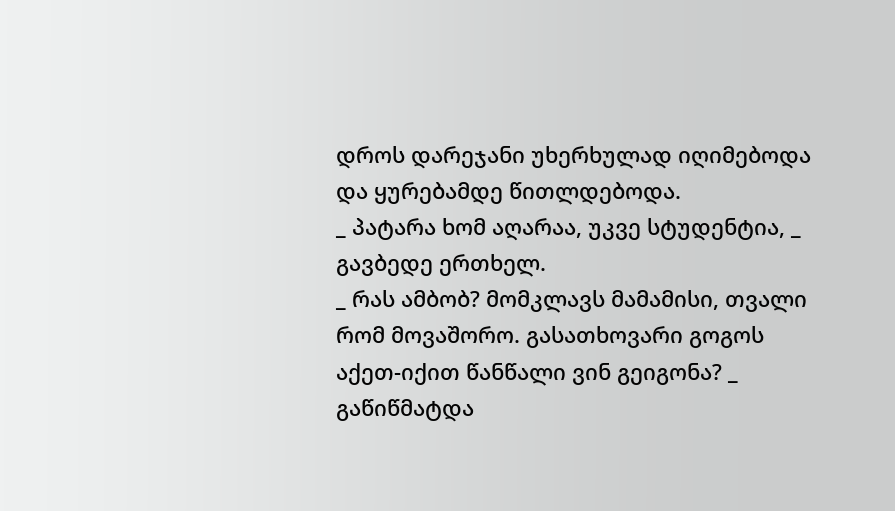დროს დარეჯანი უხერხულად იღიმებოდა და ყურებამდე წითლდებოდა.
_ პატარა ხომ აღარაა, უკვე სტუდენტია, _ გავბედე ერთხელ.
_ რას ამბობ? მომკლავს მამამისი, თვალი რომ მოვაშორო. გასათხოვარი გოგოს აქეთ-იქით წანწალი ვინ გეიგონა? _ გაწიწმატდა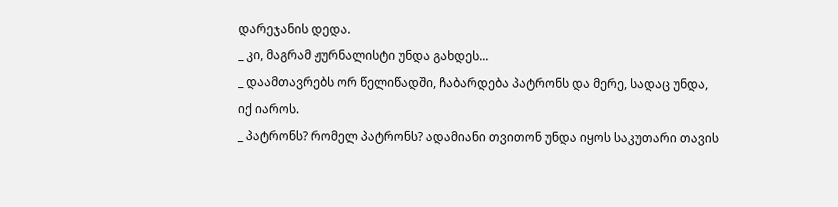დარეჯანის დედა.
_ კი, მაგრამ ჟურნალისტი უნდა გახდეს...
_ დაამთავრებს ორ წელიწადში, ჩაბარდება პატრონს და მერე, სადაც უნდა, იქ იაროს.
_ პატრონს? რომელ პატრონს? ადამიანი თვითონ უნდა იყოს საკუთარი თავის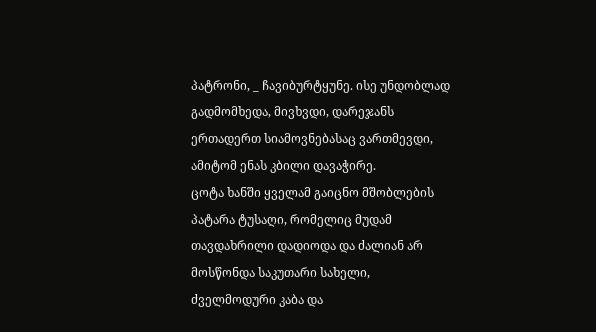პატრონი, _ ჩავიბურტყუნე. ისე უნდობლად გადმომხედა, მივხვდი, დარეჯანს ერთადერთ სიამოვნებასაც ვართმევდი, ამიტომ ენას კბილი დავაჭირე.
ცოტა ხანში ყველამ გაიცნო მშობლების პატარა ტუსაღი, რომელიც მუდამ თავდახრილი დადიოდა და ძალიან არ მოსწონდა საკუთარი სახელი, ძველმოდური კაბა და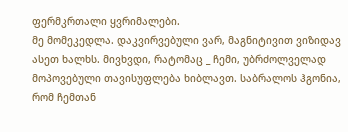ფერმკრთალი ყვრიმალები.
მე მომეკედლა. დაკვირვებული ვარ, მაგნიტივით ვიზიდავ ასეთ ხალხს. მივხვდი, რატომაც _ ჩემი, უბრძოლველად მოპოვებული თავისუფლება ხიბლავთ. საბრალოს ჰგონია, რომ ჩემთან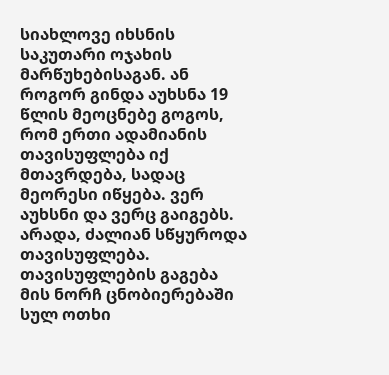სიახლოვე იხსნის საკუთარი ოჯახის მარწუხებისაგან. ან როგორ გინდა აუხსნა 19 წლის მეოცნებე გოგოს, რომ ერთი ადამიანის თავისუფლება იქ მთავრდება, სადაც მეორესი იწყება. ვერ აუხსნი და ვერც გაიგებს.
არადა, ძალიან სწყუროდა თავისუფლება. თავისუფლების გაგება მის ნორჩ ცნობიერებაში სულ ოთხი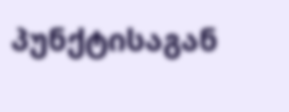პუნქტისაგან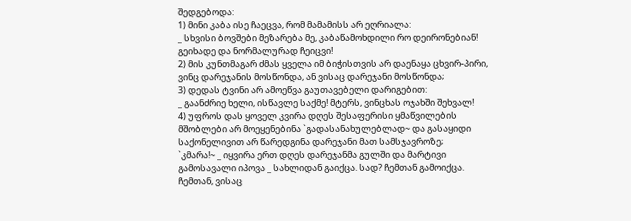შედგებოდა:
1) მინი კაბა ისე ჩაეცვა, რომ მამამისს არ ეღრიალა:
_ სხვისი ბოვშები მეზარება მე, კაბაწამოხდილი რო დეირონებიან! გეიხადე და ნორმალურად ჩეიცვი!
2) მის კუნთმაგარ ძმას ყველა იმ ბიჭისთვის არ დაენაყა ცხვირ-პირი, ვინც დარეჯანის მოსწონდა, ან ვისაც დარეჯანი მოსწონდა;
3) დედას ტვინი არ ამოეწვა გაუთავებელი დარიგებით:
_ გაანძრიე ხელი, ისწავლე საქმე! მტერს, ვინცხას ოჯახში შეხვალ!
4) უფროს დას ყოველ კვირა დღეს შესაფერისი ყმაწვილების მშობლები არ მოეყენებინა `გადასანახულებლად~ და გასაყიდი საქონელივით არ წარედგინა დარეჯანი მათ სამსჯავროზე;
`კმარა!~ _ იყვირა ერთ დღეს დარეჯანმა გულში და მარტივი გამოსავალი იპოვა _ სახლიდან გაიქცა. სად? ჩემთან გამოიქცა. ჩემთან, ვისაც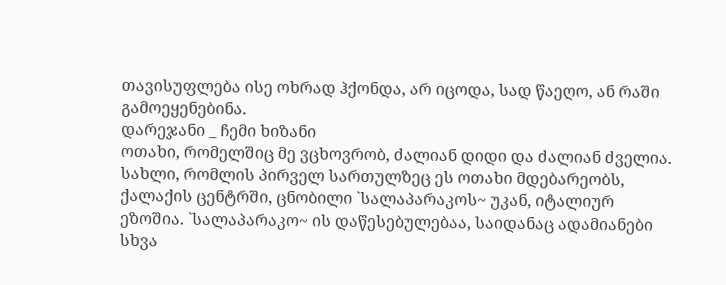თავისუფლება ისე ოხრად ჰქონდა, არ იცოდა, სად წაეღო, ან რაში გამოეყენებინა.
დარეჯანი _ ჩემი ხიზანი
ოთახი, რომელშიც მე ვცხოვრობ, ძალიან დიდი და ძალიან ძველია. სახლი, რომლის პირველ სართულზეც ეს ოთახი მდებარეობს, ქალაქის ცენტრში, ცნობილი `სალაპარაკოს~ უკან, იტალიურ ეზოშია. `სალაპარაკო~ ის დაწესებულებაა, საიდანაც ადამიანები სხვა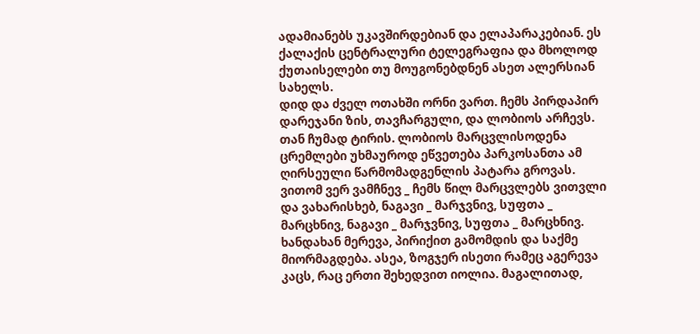ადამიანებს უკავშირდებიან და ელაპარაკებიან. ეს ქალაქის ცენტრალური ტელეგრაფია და მხოლოდ ქუთაისელები თუ მოუგონებდნენ ასეთ ალერსიან სახელს.
დიდ და ძველ ოთახში ორნი ვართ. ჩემს პირდაპირ დარეჯანი ზის, თავჩარგული, და ლობიოს არჩევს. თან ჩუმად ტირის. ლობიოს მარცვლისოდენა ცრემლები უხმაუროდ ეწვეთება პარკოსანთა ამ ღირსეული წარმომადგენლის პატარა გროვას. ვითომ ვერ ვამჩნევ _ ჩემს წილ მარცვლებს ვითვლი და ვახარისხებ, ნაგავი _ მარჯვნივ, სუფთა _ მარცხნივ, ნაგავი _ მარჯვნივ, სუფთა _ მარცხნივ. ხანდახან მერევა, პირიქით გამომდის და საქმე მიორმაგდება. ასეა, ზოგჯერ ისეთი რამეც აგერევა კაცს, რაც ერთი შეხედვით იოლია. მაგალითად,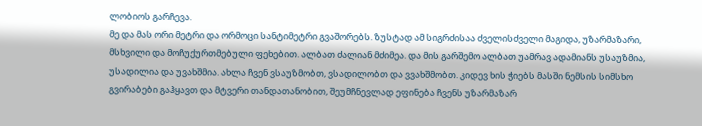ლობიოს გარჩევა.
მე და მას ორი მეტრი და ორმოცი სანტიმეტრი გვაშორებს. ზუსტად ამ სიგრძისაა ძველისძველი მაგიდა, უზარმაზარი, მსხვილი და მოჩუქურთმებული ფეხებით. ალბათ ძალიან მძიმეა. და მის გარშემო ალბათ უამრავ ადამიანს უსაუზმია, უსადილია და უვახშმია. ახლა ჩვენ ვსაუზმობთ, ვსადილობთ და ვვახშმობთ. კიდევ ხის ჭიებს მასში ნემსის სიმსხო გვირაბები გაჰყავთ და მტვერი თანდათანობით, შეუმჩნევლად ეფინება ჩვენს უზარმაზარ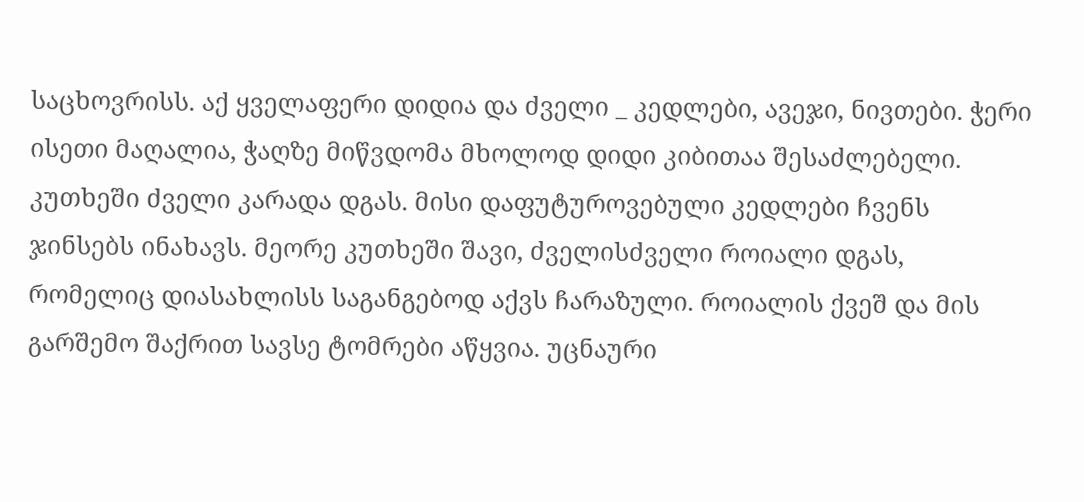საცხოვრისს. აქ ყველაფერი დიდია და ძველი _ კედლები, ავეჯი, ნივთები. ჭერი ისეთი მაღალია, ჭაღზე მიწვდომა მხოლოდ დიდი კიბითაა შესაძლებელი. კუთხეში ძველი კარადა დგას. მისი დაფუტუროვებული კედლები ჩვენს ჯინსებს ინახავს. მეორე კუთხეში შავი, ძველისძველი როიალი დგას, რომელიც დიასახლისს საგანგებოდ აქვს ჩარაზული. როიალის ქვეშ და მის გარშემო შაქრით სავსე ტომრები აწყვია. უცნაური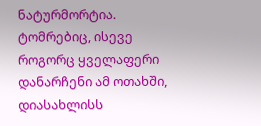ნატურმორტია. ტომრებიც, ისევე როგორც ყველაფერი დანარჩენი ამ ოთახში, დიასახლისს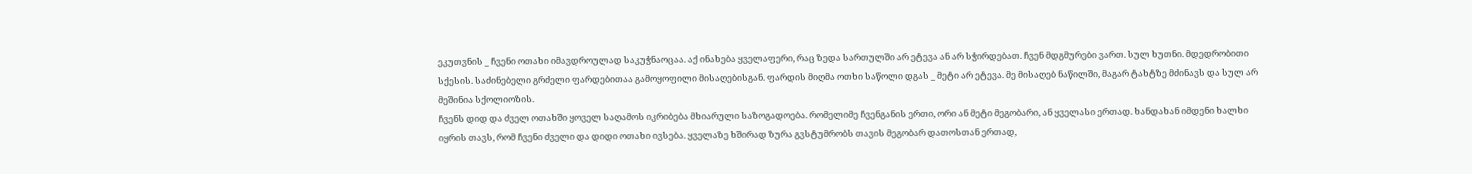ეკუთვნის _ ჩვენი ოთახი იმავდროულად საკუჭნაოცაა. აქ ინახება ყველაფერი, რაც ზედა სართულში არ ეტევა ან არ სჭირდებათ. ჩვენ მდგმურები ვართ. სულ ხუთნი. მდედრობითი სქესის. საძინებელი გრძელი ფარდებითაა გამოყოფილი მისაღებისგან. ფარდის მიღმა ოთხი საწოლი დგას _ მეტი არ ეტევა. მე მისაღებ ნაწილში, მაგარ ტახტზე მძინავს და სულ არ მეშინია სქოლიოზის.
ჩვენს დიდ და ძველ ოთახში ყოველ საღამოს იკრიბება მხიარული საზოგადოება. რომელიმე ჩვენგანის ერთი, ორი ან მეტი მეგობარი, ან ყველასი ერთად. ხანდახან იმდენი ხალხი იყრის თავს, რომ ჩვენი ძველი და დიდი ოთახი ივსება. ყველაზე ხშირად ზურა გვსტუმრობს თავის მეგობარ დათოსთან ერთად,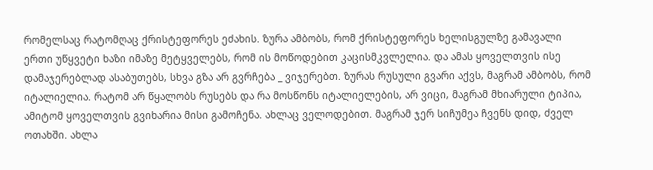რომელსაც რატომღაც ქრისტეფორეს ეძახის. ზურა ამბობს, რომ ქრისტეფორეს ხელისგულზე გამავალი ერთი უწყვეტი ხაზი იმაზე მეტყველებს, რომ ის მოწოდებით კაცისმკვლელია. და ამას ყოველთვის ისე დამაჯერებლად ასაბუთებს, სხვა გზა არ გვრჩება _ ვიჯერებთ. ზურას რუსული გვარი აქვს, მაგრამ ამბობს, რომ იტალიელია. რატომ არ წყალობს რუსებს და რა მოსწონს იტალიელების, არ ვიცი, მაგრამ მხიარული ტიპია, ამიტომ ყოველთვის გვიხარია მისი გამოჩენა. ახლაც ველოდებით. მაგრამ ჯერ სიჩუმეა ჩვენს დიდ, ძველ ოთახში. ახლა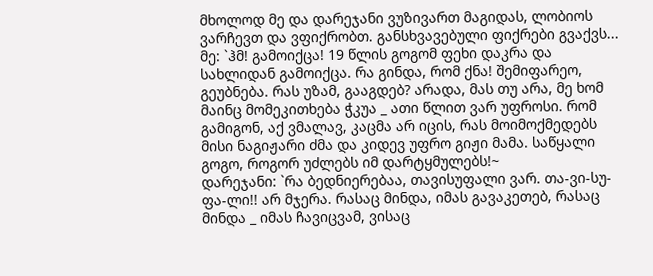მხოლოდ მე და დარეჯანი ვუზივართ მაგიდას, ლობიოს ვარჩევთ და ვფიქრობთ. განსხვავებული ფიქრები გვაქვს...
მე: `ჰმ! გამოიქცა! 19 წლის გოგომ ფეხი დაკრა და სახლიდან გამოიქცა. რა გინდა, რომ ქნა! შემიფარეო, გეუბნება. რას უზამ, გააგდებ? არადა, მას თუ არა, მე ხომ მაინც მომეკითხება ჭკუა _ ათი წლით ვარ უფროსი. რომ გამიგონ, აქ ვმალავ, კაცმა არ იცის, რას მოიმოქმედებს მისი ნაგიჟარი ძმა და კიდევ უფრო გიჟი მამა. საწყალი გოგო, როგორ უძლებს იმ დარტყმულებს!~
დარეჯანი: `რა ბედნიერებაა, თავისუფალი ვარ. თა-ვი-სუ-ფა-ლი!! არ მჯერა. რასაც მინდა, იმას გავაკეთებ, რასაც მინდა _ იმას ჩავიცვამ, ვისაც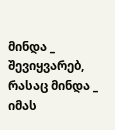მინდა _ შევიყვარებ, რასაც მინდა _ იმას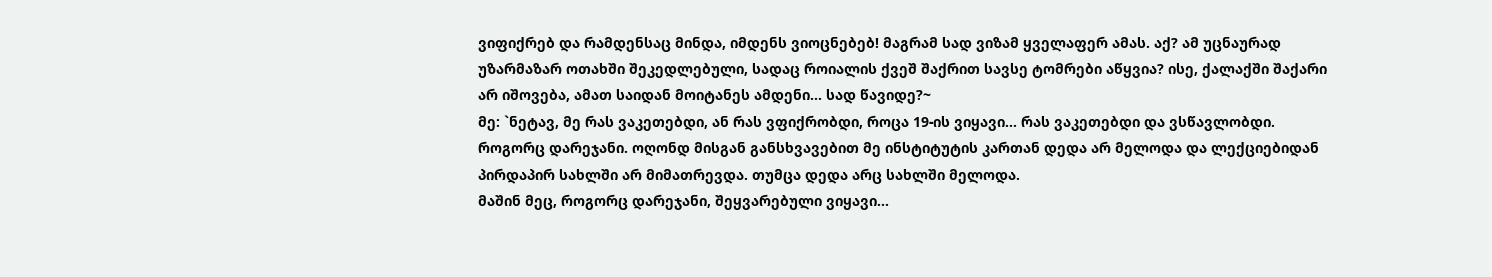ვიფიქრებ და რამდენსაც მინდა, იმდენს ვიოცნებებ! მაგრამ სად ვიზამ ყველაფერ ამას. აქ? ამ უცნაურად უზარმაზარ ოთახში შეკედლებული, სადაც როიალის ქვეშ შაქრით სავსე ტომრები აწყვია? ისე, ქალაქში შაქარი არ იშოვება, ამათ საიდან მოიტანეს ამდენი... სად წავიდე?~
მე: `ნეტავ, მე რას ვაკეთებდი, ან რას ვფიქრობდი, როცა 19-ის ვიყავი... რას ვაკეთებდი და ვსწავლობდი. როგორც დარეჯანი. ოღონდ მისგან განსხვავებით მე ინსტიტუტის კართან დედა არ მელოდა და ლექციებიდან პირდაპირ სახლში არ მიმათრევდა. თუმცა დედა არც სახლში მელოდა.
მაშინ მეც, როგორც დარეჯანი, შეყვარებული ვიყავი...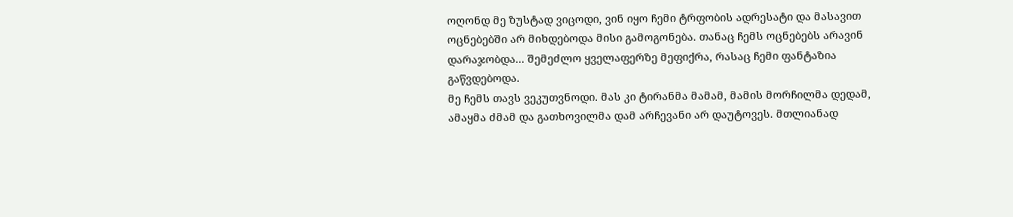ოღონდ მე ზუსტად ვიცოდი, ვინ იყო ჩემი ტრფობის ადრესატი და მასავით ოცნებებში არ მიხდებოდა მისი გამოგონება. თანაც ჩემს ოცნებებს არავინ დარაჯობდა... შემეძლო ყველაფერზე მეფიქრა, რასაც ჩემი ფანტაზია გაწვდებოდა.
მე ჩემს თავს ვეკუთვნოდი. მას კი ტირანმა მამამ, მამის მორჩილმა დედამ, ამაყმა ძმამ და გათხოვილმა დამ არჩევანი არ დაუტოვეს. მთლიანად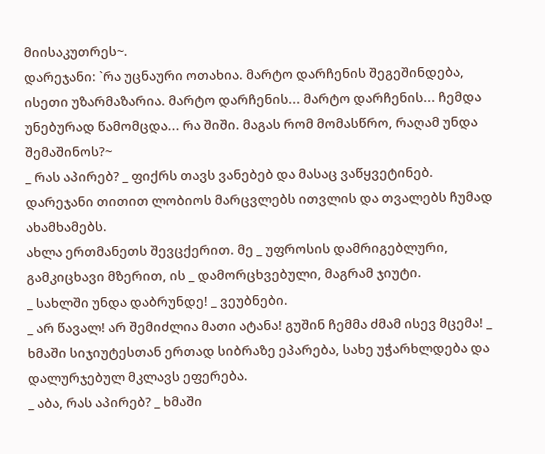მიისაკუთრეს~.
დარეჯანი: `რა უცნაური ოთახია. მარტო დარჩენის შეგეშინდება, ისეთი უზარმაზარია. მარტო დარჩენის... მარტო დარჩენის... ჩემდა უნებურად წამომცდა... რა შიში. მაგას რომ მომასწრო, რაღამ უნდა შემაშინოს?~
_ რას აპირებ? _ ფიქრს თავს ვანებებ და მასაც ვაწყვეტინებ.
დარეჯანი თითით ლობიოს მარცვლებს ითვლის და თვალებს ჩუმად ახამხამებს.
ახლა ერთმანეთს შევცქერით. მე _ უფროსის დამრიგებლური, გამკიცხავი მზერით, ის _ დამორცხვებული, მაგრამ ჯიუტი.
_ სახლში უნდა დაბრუნდე! _ ვეუბნები.
_ არ წავალ! არ შემიძლია მათი ატანა! გუშინ ჩემმა ძმამ ისევ მცემა! _ ხმაში სიჯიუტესთან ერთად სიბრაზე ეპარება, სახე უჭარხლდება და დალურჯებულ მკლავს ეფერება.
_ აბა, რას აპირებ? _ ხმაში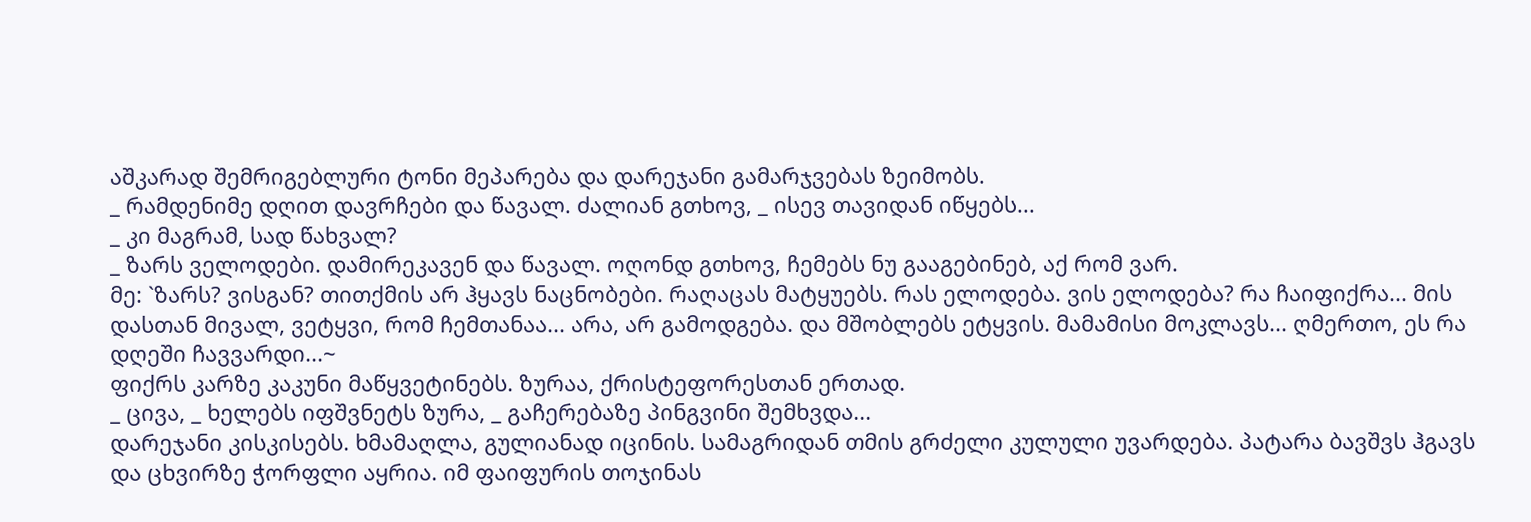აშკარად შემრიგებლური ტონი მეპარება და დარეჯანი გამარჯვებას ზეიმობს.
_ რამდენიმე დღით დავრჩები და წავალ. ძალიან გთხოვ, _ ისევ თავიდან იწყებს...
_ კი მაგრამ, სად წახვალ?
_ ზარს ველოდები. დამირეკავენ და წავალ. ოღონდ გთხოვ, ჩემებს ნუ გააგებინებ, აქ რომ ვარ.
მე: `ზარს? ვისგან? თითქმის არ ჰყავს ნაცნობები. რაღაცას მატყუებს. რას ელოდება. ვის ელოდება? რა ჩაიფიქრა... მის დასთან მივალ, ვეტყვი, რომ ჩემთანაა... არა, არ გამოდგება. და მშობლებს ეტყვის. მამამისი მოკლავს... ღმერთო, ეს რა დღეში ჩავვარდი...~
ფიქრს კარზე კაკუნი მაწყვეტინებს. ზურაა, ქრისტეფორესთან ერთად.
_ ცივა, _ ხელებს იფშვნეტს ზურა, _ გაჩერებაზე პინგვინი შემხვდა...
დარეჯანი კისკისებს. ხმამაღლა, გულიანად იცინის. სამაგრიდან თმის გრძელი კულული უვარდება. პატარა ბავშვს ჰგავს და ცხვირზე ჭორფლი აყრია. იმ ფაიფურის თოჯინას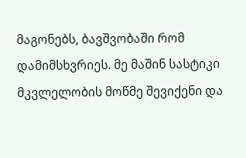მაგონებს, ბავშვობაში რომ დამიმსხვრიეს. მე მაშინ სასტიკი მკვლელობის მოწმე შევიქენი და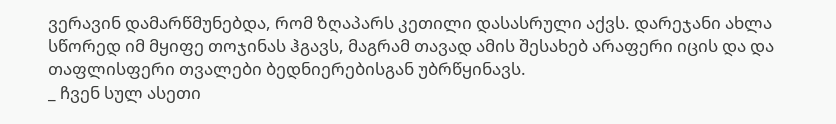ვერავინ დამარწმუნებდა, რომ ზღაპარს კეთილი დასასრული აქვს. დარეჯანი ახლა სწორედ იმ მყიფე თოჯინას ჰგავს, მაგრამ თავად ამის შესახებ არაფერი იცის და და თაფლისფერი თვალები ბედნიერებისგან უბრწყინავს.
_ ჩვენ სულ ასეთი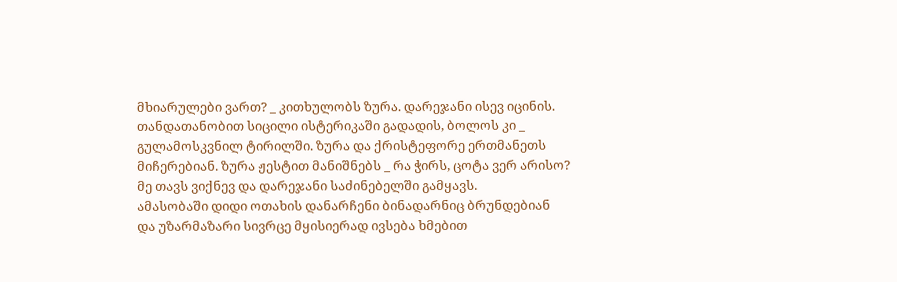მხიარულები ვართ? _ კითხულობს ზურა. დარეჯანი ისევ იცინის. თანდათანობით სიცილი ისტერიკაში გადადის, ბოლოს კი _ გულამოსკვნილ ტირილში. ზურა და ქრისტეფორე ერთმანეთს მიჩერებიან. ზურა ჟესტით მანიშნებს _ რა ჭირს, ცოტა ვერ არისო? მე თავს ვიქნევ და დარეჯანი საძინებელში გამყავს.
ამასობაში დიდი ოთახის დანარჩენი ბინადარნიც ბრუნდებიან და უზარმაზარი სივრცე მყისიერად ივსება ხმებით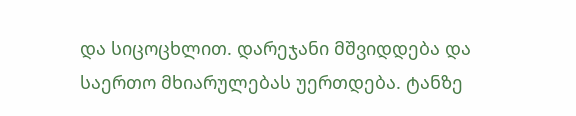და სიცოცხლით. დარეჯანი მშვიდდება და საერთო მხიარულებას უერთდება. ტანზე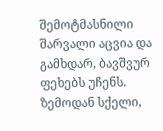შემოტმასნილი შარვალი აცვია და გამხდარ, ბავშვურ ფეხებს უჩენს. ზემოდან სქელი,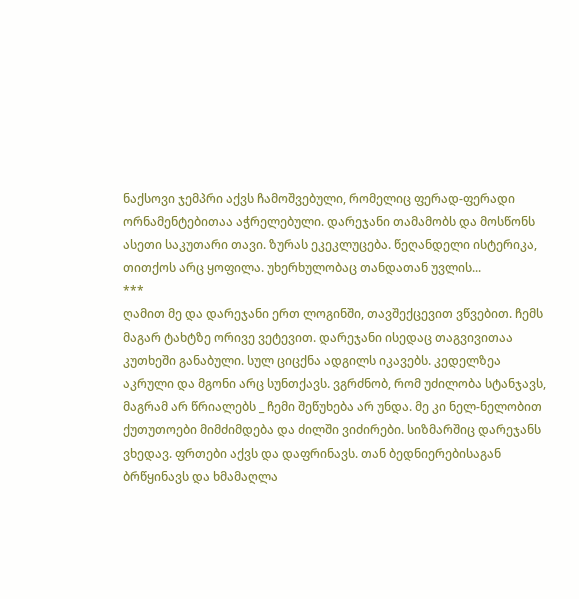ნაქსოვი ჯემპრი აქვს ჩამოშვებული, რომელიც ფერად-ფერადი ორნამენტებითაა აჭრელებული. დარეჯანი თამამობს და მოსწონს ასეთი საკუთარი თავი. ზურას ეკეკლუცება. წეღანდელი ისტერიკა, თითქოს არც ყოფილა. უხერხულობაც თანდათან უვლის...
***
ღამით მე და დარეჯანი ერთ ლოგინში, თავშექცევით ვწვებით. ჩემს მაგარ ტახტზე ორივე ვეტევით. დარეჯანი ისედაც თაგვივითაა კუთხეში განაბული. სულ ციცქნა ადგილს იკავებს. კედელზეა აკრული და მგონი არც სუნთქავს. ვგრძნობ, რომ უძილობა სტანჯავს, მაგრამ არ წრიალებს _ ჩემი შეწუხება არ უნდა. მე კი ნელ-ნელობით ქუთუთოები მიმძიმდება და ძილში ვიძირები. სიზმარშიც დარეჯანს ვხედავ. ფრთები აქვს და დაფრინავს. თან ბედნიერებისაგან ბრწყინავს და ხმამაღლა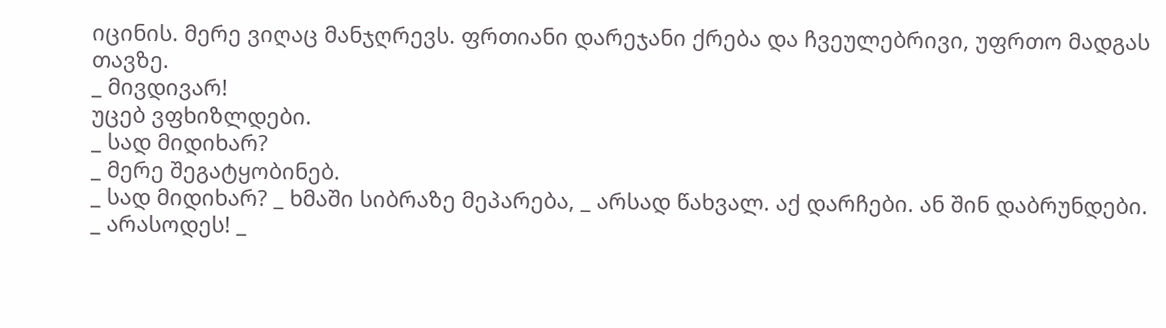იცინის. მერე ვიღაც მანჯღრევს. ფრთიანი დარეჯანი ქრება და ჩვეულებრივი, უფრთო მადგას თავზე.
_ მივდივარ!
უცებ ვფხიზლდები.
_ სად მიდიხარ?
_ მერე შეგატყობინებ.
_ სად მიდიხარ? _ ხმაში სიბრაზე მეპარება, _ არსად წახვალ. აქ დარჩები. ან შინ დაბრუნდები.
_ არასოდეს! _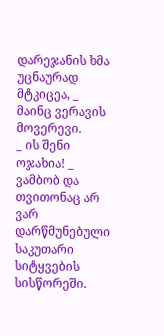დარეჯანის ხმა უცნაურად მტკიცეა, _ მაინც ვერავის მოვერევი.
_ ის შენი ოჯახია! _ ვამბობ და თვითონაც არ ვარ დარწმუნებული საკუთარი სიტყვების სისწორეში.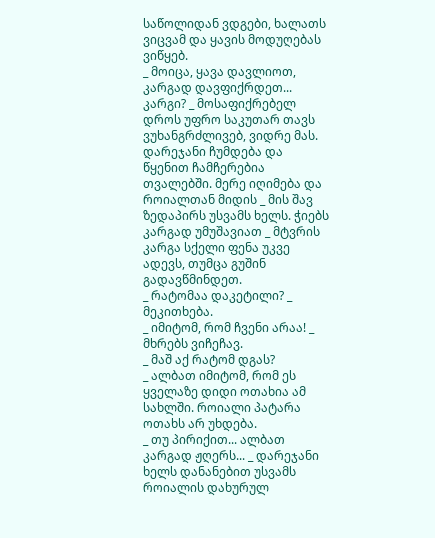საწოლიდან ვდგები, ხალათს ვიცვამ და ყავის მოდუღებას ვიწყებ.
_ მოიცა, ყავა დავლიოთ, კარგად დავფიქრდეთ... კარგი? _ მოსაფიქრებელ დროს უფრო საკუთარ თავს ვუხანგრძლივებ, ვიდრე მას. დარეჯანი ჩუმდება და წყენით ჩამჩერებია თვალებში. მერე იღიმება და როიალთან მიდის _ მის შავ ზედაპირს უსვამს ხელს. ჭიებს კარგად უმუშავიათ _ მტვრის კარგა სქელი ფენა უკვე ადევს, თუმცა გუშინ გადავწმინდეთ.
_ რატომაა დაკეტილი? _ მეკითხება.
_ იმიტომ, რომ ჩვენი არაა! _ მხრებს ვიჩეჩავ.
_ მაშ აქ რატომ დგას?
_ ალბათ იმიტომ, რომ ეს ყველაზე დიდი ოთახია ამ სახლში. როიალი პატარა ოთახს არ უხდება.
_ თუ პირიქით... ალბათ კარგად ჟღერს... _ დარეჯანი ხელს დანანებით უსვამს როიალის დახურულ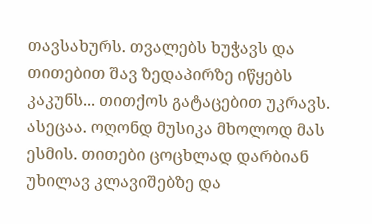თავსახურს. თვალებს ხუჭავს და თითებით შავ ზედაპირზე იწყებს კაკუნს... თითქოს გატაცებით უკრავს. ასეცაა. ოღონდ მუსიკა მხოლოდ მას ესმის. თითები ცოცხლად დარბიან უხილავ კლავიშებზე და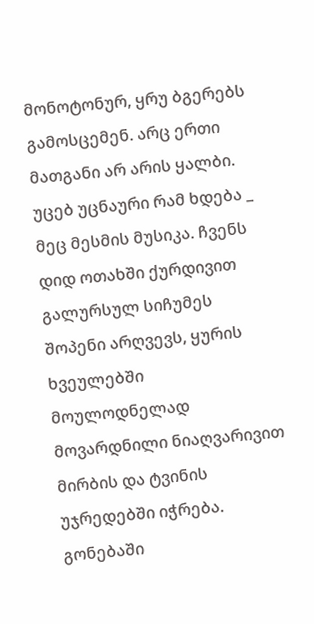მონოტონურ, ყრუ ბგერებს გამოსცემენ. არც ერთი მათგანი არ არის ყალბი.
უცებ უცნაური რამ ხდება _ მეც მესმის მუსიკა. ჩვენს დიდ ოთახში ქურდივით გალურსულ სიჩუმეს შოპენი არღვევს, ყურის ხვეულებში მოულოდნელად მოვარდნილი ნიაღვარივით მირბის და ტვინის უჯრედებში იჭრება. გონებაში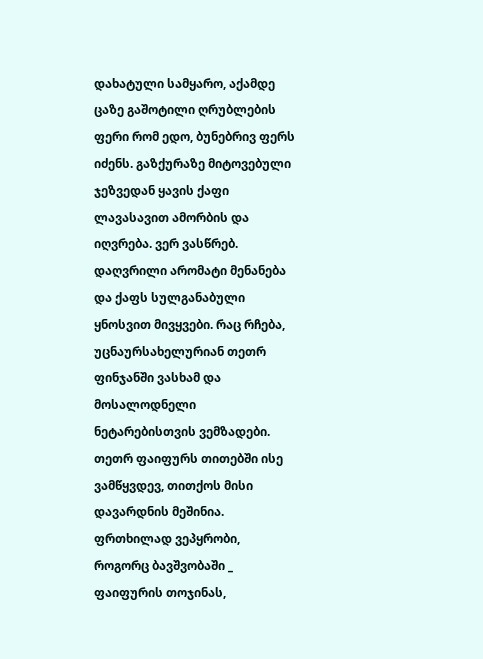დახატული სამყარო, აქამდე ცაზე გაშოტილი ღრუბლების ფერი რომ ედო, ბუნებრივ ფერს იძენს. გაზქურაზე მიტოვებული ჯეზვედან ყავის ქაფი ლავასავით ამორბის და იღვრება. ვერ ვასწრებ. დაღვრილი არომატი მენანება და ქაფს სულგანაბული ყნოსვით მივყვები. რაც რჩება, უცნაურსახელურიან თეთრ ფინჯანში ვასხამ და მოსალოდნელი ნეტარებისთვის ვემზადები.
თეთრ ფაიფურს თითებში ისე ვამწყვდევ, თითქოს მისი დავარდნის მეშინია. ფრთხილად ვეპყრობი, როგორც ბავშვობაში _ ფაიფურის თოჯინას,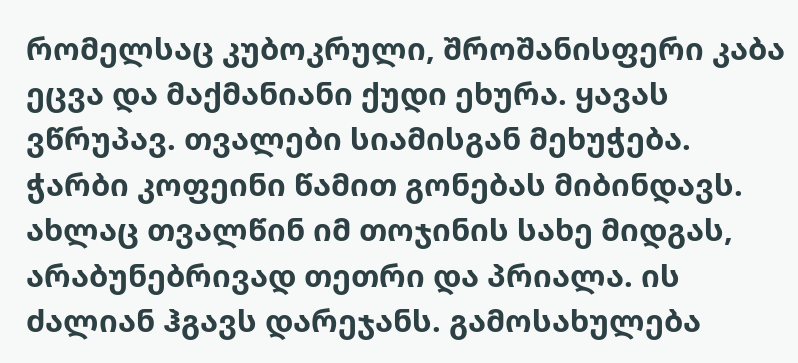რომელსაც კუბოკრული, შროშანისფერი კაბა ეცვა და მაქმანიანი ქუდი ეხურა. ყავას ვწრუპავ. თვალები სიამისგან მეხუჭება. ჭარბი კოფეინი წამით გონებას მიბინდავს. ახლაც თვალწინ იმ თოჯინის სახე მიდგას, არაბუნებრივად თეთრი და პრიალა. ის ძალიან ჰგავს დარეჯანს. გამოსახულება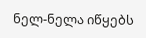ნელ-ნელა იწყებს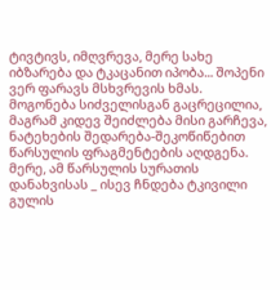ტივტივს, იმღვრევა, მერე სახე იბზარება და ტკაცანით იპობა... შოპენი ვერ ფარავს მსხვრევის ხმას. მოგონება სიძველისგან გაცრეცილია, მაგრამ კიდევ შეიძლება მისი გარჩევა, ნატეხების შედარება-შეკოწიწებით წარსულის ფრაგმენტების აღდგენა. მერე, ამ წარსულის სურათის დანახვისას _ ისევ ჩნდება ტკივილი გულის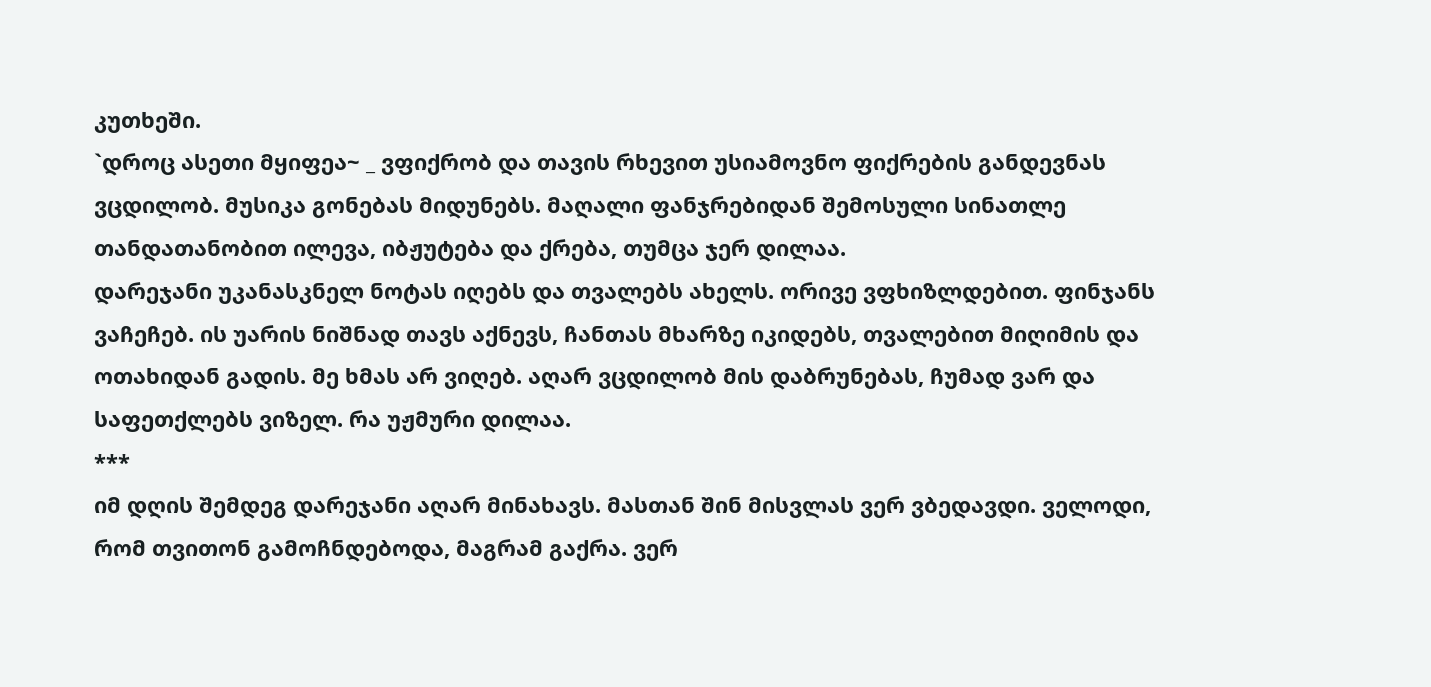კუთხეში.
`დროც ასეთი მყიფეა~ _ ვფიქრობ და თავის რხევით უსიამოვნო ფიქრების განდევნას ვცდილობ. მუსიკა გონებას მიდუნებს. მაღალი ფანჯრებიდან შემოსული სინათლე თანდათანობით ილევა, იბჟუტება და ქრება, თუმცა ჯერ დილაა.
დარეჯანი უკანასკნელ ნოტას იღებს და თვალებს ახელს. ორივე ვფხიზლდებით. ფინჯანს ვაჩეჩებ. ის უარის ნიშნად თავს აქნევს, ჩანთას მხარზე იკიდებს, თვალებით მიღიმის და ოთახიდან გადის. მე ხმას არ ვიღებ. აღარ ვცდილობ მის დაბრუნებას, ჩუმად ვარ და საფეთქლებს ვიზელ. რა უჟმური დილაა.
***
იმ დღის შემდეგ დარეჯანი აღარ მინახავს. მასთან შინ მისვლას ვერ ვბედავდი. ველოდი, რომ თვითონ გამოჩნდებოდა, მაგრამ გაქრა. ვერ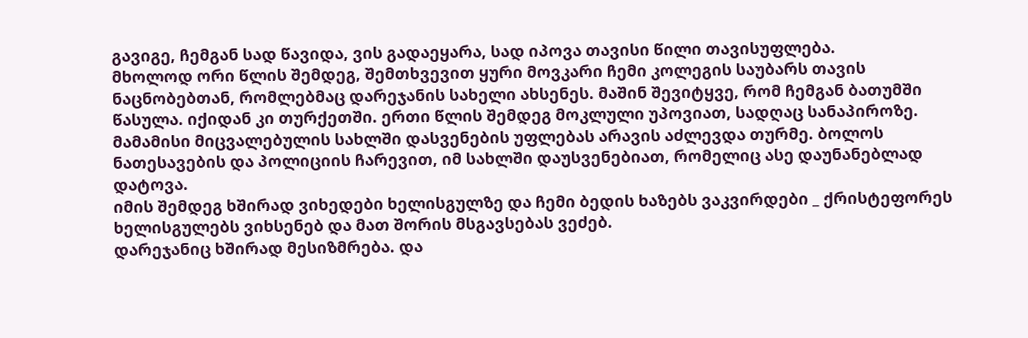გავიგე, ჩემგან სად წავიდა, ვის გადაეყარა, სად იპოვა თავისი წილი თავისუფლება.
მხოლოდ ორი წლის შემდეგ, შემთხვევით ყური მოვკარი ჩემი კოლეგის საუბარს თავის ნაცნობებთან, რომლებმაც დარეჯანის სახელი ახსენეს. მაშინ შევიტყვე, რომ ჩემგან ბათუმში წასულა. იქიდან კი თურქეთში. ერთი წლის შემდეგ მოკლული უპოვიათ, სადღაც სანაპიროზე. მამამისი მიცვალებულის სახლში დასვენების უფლებას არავის აძლევდა თურმე. ბოლოს ნათესავების და პოლიციის ჩარევით, იმ სახლში დაუსვენებიათ, რომელიც ასე დაუნანებლად დატოვა.
იმის შემდეგ ხშირად ვიხედები ხელისგულზე და ჩემი ბედის ხაზებს ვაკვირდები _ ქრისტეფორეს ხელისგულებს ვიხსენებ და მათ შორის მსგავსებას ვეძებ.
დარეჯანიც ხშირად მესიზმრება. და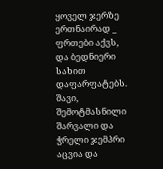ყოველ ჯერზე ერთნაირად _ ფრთები აქვს, და ბედნიერი სახით დაფარფატებს. შავი, შემოტმასნილი შარვალი და ჭრელი ჯემპრი აცვია და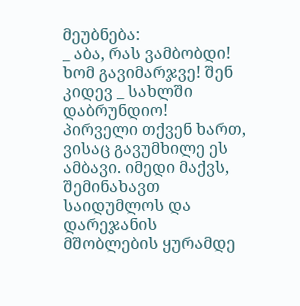მეუბნება:
_ აბა, რას ვამბობდი! ხომ გავიმარჯვე! შენ კიდევ _ სახლში დაბრუნდიო!
პირველი თქვენ ხართ, ვისაც გავუმხილე ეს ამბავი. იმედი მაქვს, შემინახავთ საიდუმლოს და დარეჯანის მშობლების ყურამდე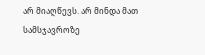არ მიაღწევს. არ მინდა მათ სამსჯავროზე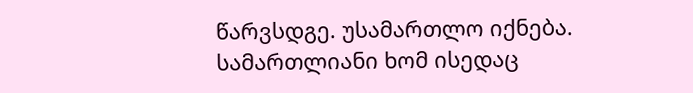წარვსდგე. უსამართლო იქნება. სამართლიანი ხომ ისედაც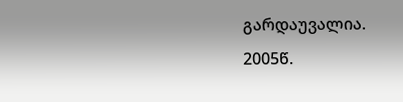გარდაუვალია.
2005წ.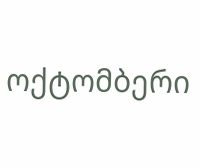ოქტომბერი